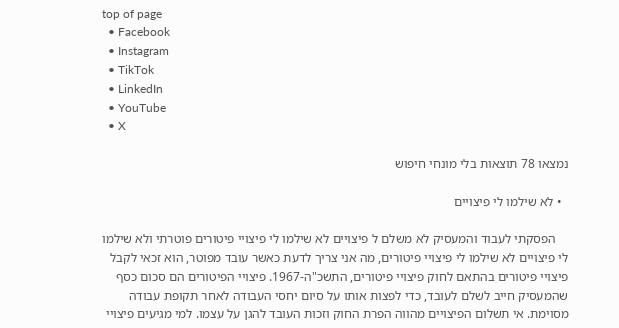top of page
  • Facebook
  • Instagram
  • TikTok
  • LinkedIn
  • YouTube
  • X

נמצאו 78 תוצאות בלי מונחי חיפוש

  • לא שילמו לי פיצויים

    הפסקתי לעבוד והמעסיק לא משלם ל פיצויים לא שילמו לי פיצויי פיטורים פוטרתי ולא שילמו לי פיצויים לא שילמו לי פיצויי פיטורים, מה אני צריך לדעת כאשר עובד מפוטר, הוא זכאי לקבל פיצויי פיטורים בהתאם לחוק פיצויי פיטורים, התשכ"ה‑1967. פיצויי הפיטורים הם סכום כסף שהמעסיק חייב לשלם לעובד, כדי לפצות אותו על סיום יחסי העבודה לאחר תקופת עבודה מסוימת. אי תשלום הפיצויים מהווה הפרת החוק וזכות העובד להגן על עצמו. למי מגיעים פיצויי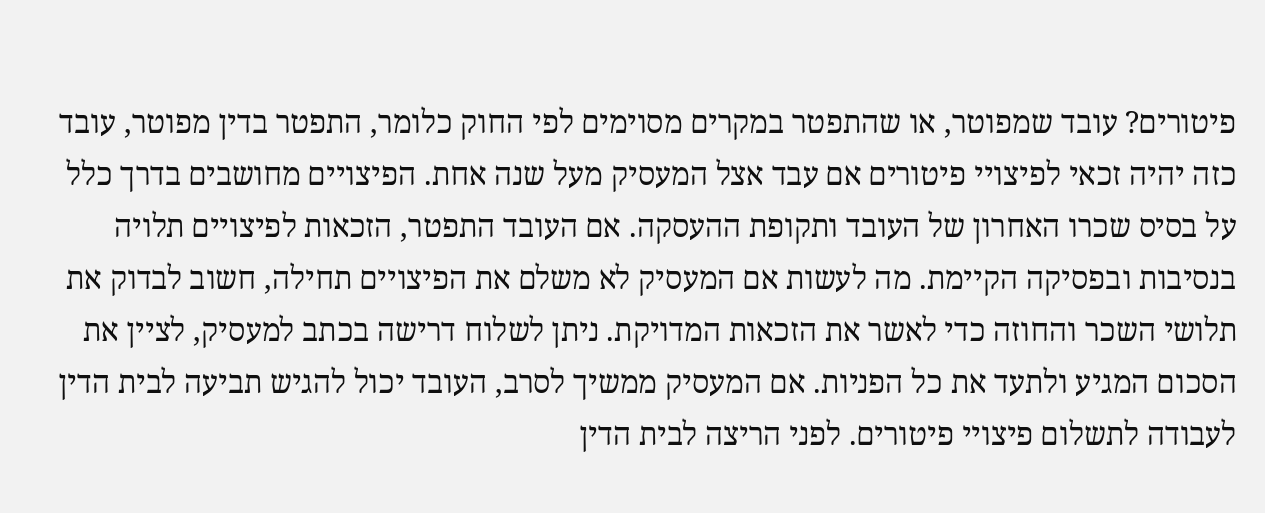פיטורים? עובד שמפוטר, או שהתפטר במקרים מסוימים לפי החוק כלומר, התפטר בדין מפוטר, עובד כזה יהיה זכאי לפיצויי פיטורים אם עבד אצל המעסיק מעל שנה אחת. הפיצויים מחושבים בדרך כלל על בסיס שכרו האחרון של העובד ותקופת ההעסקה. אם העובד התפטר, הזכאות לפיצויים תלויה בנסיבות ובפסיקה הקיימת. מה לעשות אם המעסיק לא משלם את הפיצויים תחילה, חשוב לבדוק את תלושי השכר והחוזה כדי לאשר את הזכאות המדויקת. ניתן לשלוח דרישה בכתב למעסיק, לציין את הסכום המגיע ולתעד את כל הפניות. אם המעסיק ממשיך לסרב, העובד יכול להגיש תביעה לבית הדין לעבודה לתשלום פיצויי פיטורים. לפני הריצה לבית הדין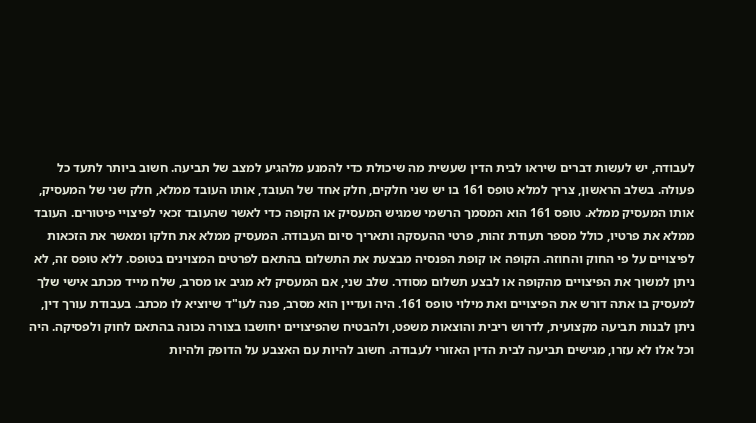לעבודה, יש לעשות דברים שיראו לבית הדין שעשית מה שיכולת כדי להמנע מלהגיע למצב של תביעה. חשוב ביותר לתעד כל פעולה. בשלב הראשון, צריך למלא טופס 161 בו יש שני חלקים, חלק אחד של העובד, אותו העובד ממלא, חלק שני של המעסיק, אותו המעסיק ממלא. טופס 161 הוא המסמך הרשמי שמגיש המעסיק או הקופה כדי לאשר שהעובד זכאי לפיצויי פיטורים. העובד ממלא את פרטיו, כולל מספר תעודת זהות, פרטי ההעסקה ותאריך סיום העבודה. המעסיק ממלא את חלקו ומאשר את הזכאות לפיצויים על פי החוק והחוזה. הקופה או קופת הפנסיה מבצעת את התשלום בהתאם לפרטים המצוינים בטופס. ללא טופס זה, לא ניתן למשוך את הפיצויים מהקופה או לבצע תשלום מסודר. שלב שני, אם המעסיק לא מגיב או מסרב, שלח מייד מכתב אישי שלך למעסיק בו אתה דורש את הפיצויים ואת מילוי טופס 161. היה ועדיין הוא מסרב, פנה לעו"ד שיוציא לו מכתב. בעבודת עורך דין, ניתן לבנות תביעה מקצועית, לדרוש ריבית והוצאות משפט, ולהבטיח שהפיצויים יחושבו בצורה נכונה בהתאם לחוק ולפסיקה. היה וכל אלו לא עזרו, מגישים תביעה לבית הדין האזורי לעבודה. חשוב להיות עם האצבע על הדופק ולהיות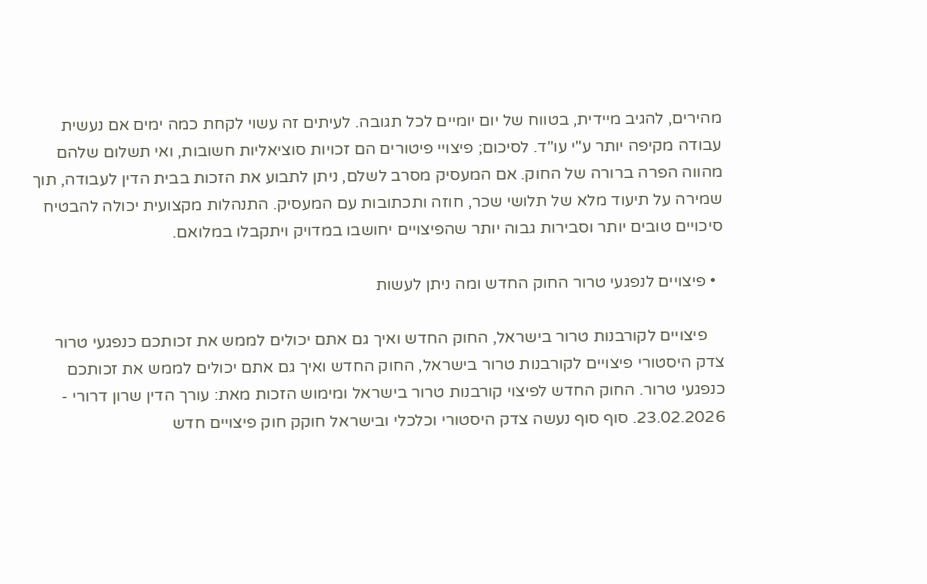מהירים, להגיב מיידית, בטווח של יום יומיים לכל תגובה. לעיתים זה עשוי לקחת כמה ימים אם נעשית עבודה מקיפה יותר ע"י עו"ד. לסיכום; פיצויי פיטורים הם זכויות סוציאליות חשובות, ואי תשלום שלהם מהווה הפרה ברורה של החוק. אם המעסיק מסרב לשלם, ניתן לתבוע את הזכות בבית הדין לעבודה, תוך שמירה על תיעוד מלא של תלושי שכר, חוזה ותכתובות עם המעסיק. התנהלות מקצועית יכולה להבטיח סיכויים טובים יותר וסבירות גבוה יותר שהפיצויים יחושבו במדויק ויתקבלו במלואם.

  • פיצויים לנפגעי טרור החוק החדש ומה ניתן לעשות

    פיצויים לקורבנות טרור בישראל, החוק החדש ואיך גם אתם יכולים לממש את זכותכם כנפגעי טרור צדק היסטורי פיצויים לקורבנות טרור בישראל, החוק החדש ואיך גם אתם יכולים לממש את זכותכם כנפגעי טרור. החוק החדש לפיצוי קורבנות טרור בישראל ומימוש הזכות מאת: עורך הדין שרון דרורי - 23.02.2026. סוף סוף נעשה צדק היסטורי וכלכלי ובישראל חוקק חוק פיצויים חדש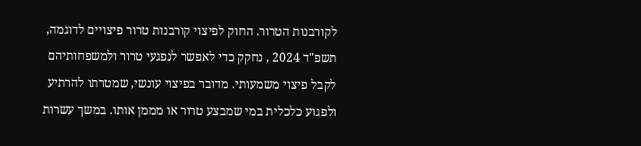לקורבנות הטרור. החוק לפיצוי קורבנות טרור פיצויים לדוגמה, תשפ"ד 2024 , נחקק כדי לאפשר לנפגעי טרור ולמשפחותיהם לקבל פיצוי משמעותי. מדובר בפיצוי עונשי, שמטרתו להרתיע ולפגוע כלכלית במי שמבצע טרור או מממן אותו. במשך עשרות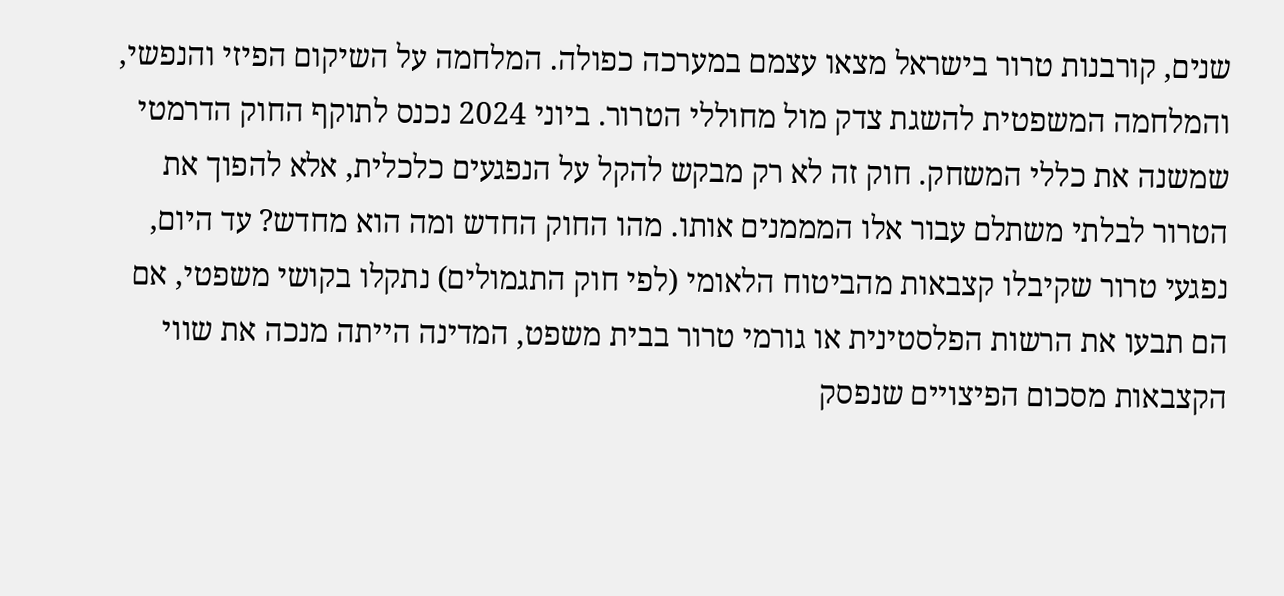שנים, קורבנות טרור בישראל מצאו עצמם במערכה כפולה. המלחמה על השיקום הפיזי והנפשי, והמלחמה המשפטית להשגת צדק מול מחוללי הטרור. ביוני 2024 נכנס לתוקף החוק הדרמטי שמשנה את כללי המשחק. חוק זה לא רק מבקש להקל על הנפגעים כלכלית, אלא להפוך את הטרור לבלתי משתלם עבור אלו המממנים אותו. מהו החוק החדש ומה הוא מחדש? עד היום, נפגעי טרור שקיבלו קצבאות מהביטוח הלאומי (לפי חוק התגמולים) נתקלו בקושי משפטי, אם הם תבעו את הרשות הפלסטינית או גורמי טרור בבית משפט, המדינה הייתה מנכה את שווי הקצבאות מסכום הפיצויים שנפסק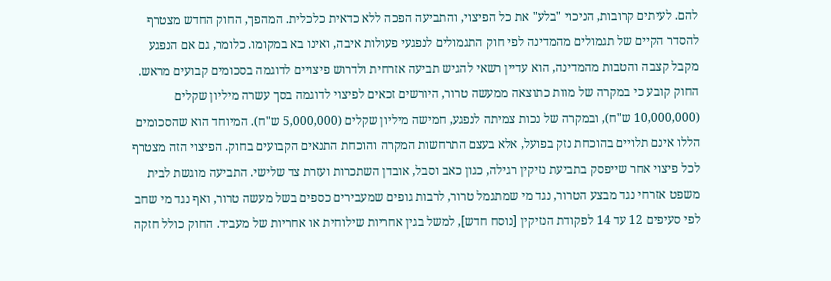להם. לעיתים קרובות, הניכוי "בלע" את כל הפיצוי, והתביעה הפכה ללא כדאית כלכלית. המהפך, החוק החדש מצטרף להסדר הקיים של תגמולים מהמדינה לפי חוק התגמולים לנפגעי פעולות איבה, ואינו בא במקומו. כלומר, גם אם הנפגע מקבל קצבה והטבות מהמדינה, הוא עדיין רשאי להגיש תביעה אזרחית ולדרוש פיצויים לדוגמה בסכומים קבועים מראש. החוק קובע כי במקרה של מוות כתוצאה ממעשה טרור, היורשים זכאים לפיצוי לדוגמה בסך עשרה מיליון שקלים (10,000,000 ש"ח), ובמקרה של נכות צמיתה לנפגע, חמישה מיליון שקלים (5,000,000 ש"ח). המיוחד הוא שהסכומים הללו אינם תלויים בהוכחת נזק בפועל, אלא בעצם התרחשות המקרה והוכחת התנאים הקבועים בחוק. הפיצוי הזה מצטרף לכל פיצוי אחר שייפסק בתביעת נזיקין רגילה, כגון כאב וסבל, אובדן השתכרות ועזרת צד שלישי. התביעה מוגשת לבית משפט אזרחי נגד מבצע הטרור, נגד מי שמתגמל טרור, לרבות גופים שמעבירים כספים בשל מעשה טרור, ואף נגד מי שחב לפי סעיפים 12 עד 14 לפקודת הנזיקין [נוסח חדש], למשל בגין אחריות שילוחית או אחריות של מעביד. החוק כולל חזקה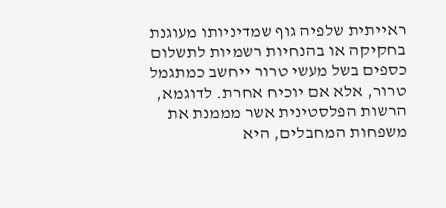ראייתית שלפיה גוף שמדיניותו מעוגנת בחקיקה או בהנחיות רשמיות לתשלום כספים בשל מעשי טרור ייחשב כמתגמל טרור, אלא אם יוכיח אחרת. לדוגמא, הרשות הפלסטינית אשר מממנת את משפחות המחבלים, היא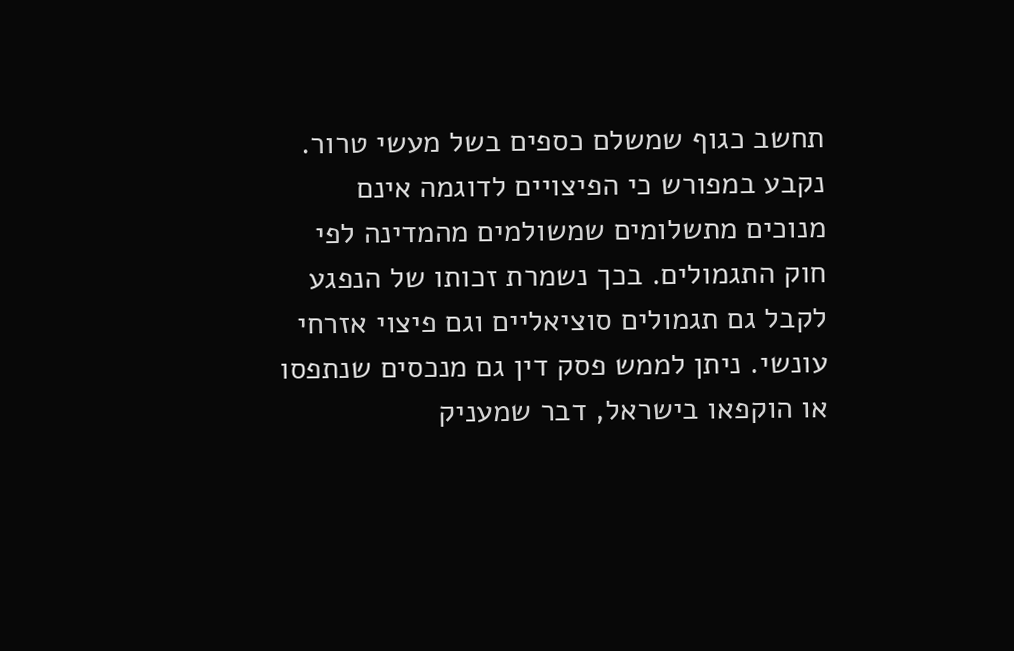תחשב כגוף שמשלם כספים בשל מעשי טרור. נקבע במפורש כי הפיצויים לדוגמה אינם מנוכים מתשלומים שמשולמים מהמדינה לפי חוק התגמולים. בכך נשמרת זכותו של הנפגע לקבל גם תגמולים סוציאליים וגם פיצוי אזרחי עונשי. ניתן לממש פסק דין גם מנכסים שנתפסו או הוקפאו בישראל, דבר שמעניק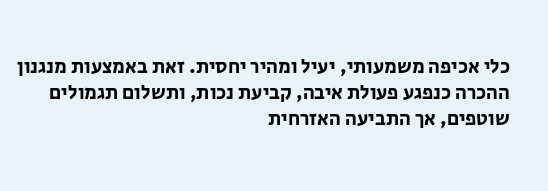כלי אכיפה משמעותי, יעיל ומהיר יחסית. זאת באמצעות מנגנון ההכרה כנפגע פעולת איבה, קביעת נכות, ותשלום תגמולים שוטפים, אך התביעה האזרחית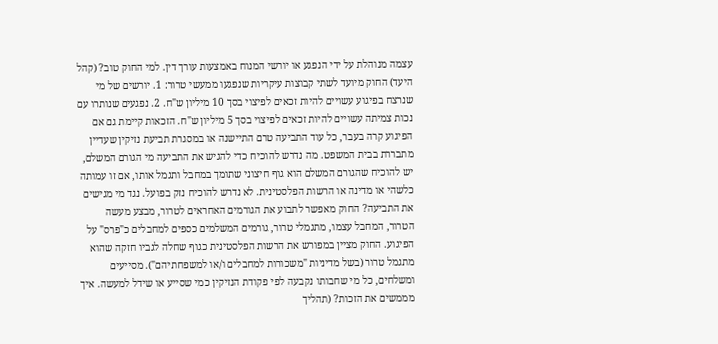עצמה מנוהלת על ידי הנפגע או יורשי המנוח באמצעות עורך דין. למי החוק טוב? (קהל היעד) החוק מיועד לשתי קבוצות עיקריות שנפגעו ממעשי טרור: 1. יורשים של מי שנרצח בפיגוע עשויים להיות זכאים לפיצוי בסך 10 מיליון ש"ח. 2. נפגעים שנותרו עם נכות צמיתה עשויים להיות זכאים לפיצוי בסך 5 מיליון ש"ח. הזכאות קיימת גם אם הפיגוע קרה בעבר, כל עוד התביעה טרם התיישנה או במסגרת תביעת נזיקין שעדיין מתבררת בבית המשפט. מה נדרש להוכיח כדי להגיש את התביעה מי הגורם המשלם, יש להוכיח שהגורם המשלם הוא גוף חיצוני שתומך במחבל ותגמל אותו, אם זו עמותה כלשהי או מדינה או הרשות הפלסטינית. לא נדרש להוכיח נזק בפועל. נגד מי מגישים את התביעה? החוק מאפשר לתבוע את הגורמים האחראים לטרור, מבצע מעשה הטרור, המחבל עצמו, מתגמלי טרור, גורמים המשלמים כספים למחבלים כ"פרס" על הפיגוע. החוק מציין במפורש את הרשות הפלסטינית כגוף שחלה לגביו חזקה שהוא מתגמל טרור (בשל מדיניות "משכורות למחבלים ו/או למשפחתיהם"). מסייעים ומשלחים, כל מי שחבותו נקבעה לפי פקודת הנזיקין כמי שסייע או שידל למעשה. איך מממשים את הזכות? (תהליך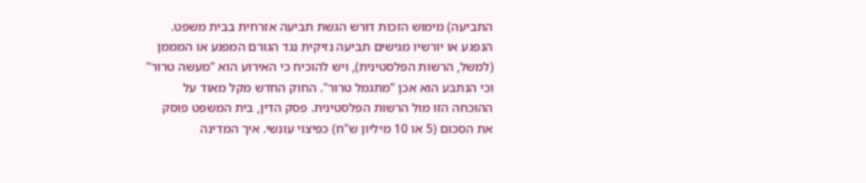התביעה) מימוש הזכות דורש הגשת תביעה אזרחית בבית משפט. הנפגע או יורשיו מגישים תביעה נזיקית נגד הגורם המפגע או המממן (למשל, הרשות הפלסטינית), ויש להוכיח כי האירוע הוא "מעשה טרור" וכי הנתבע הוא אכן "מתגמל טרור". החוק החדש מקל מאוד על ההוכחה הזו מול הרשות הפלסטינית. פסק הדין, בית המשפט פוסק את הסכום (5 או 10 מיליון ש"ח) כפיצוי עונשי. איך המדינה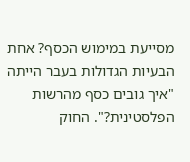מסייעת במימוש הכסף? אחת הבעיות הגדולות בעבר הייתה "איך גובים כסף מהרשות הפלסטינית?". החוק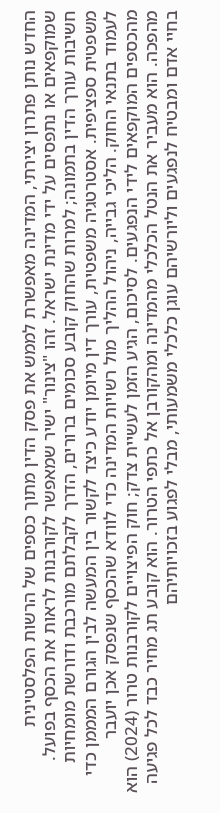החדש נותן פתרון יצירתי, המדינה מאפשרת לממש את פסק הדין מתוך כספים של הרשות הפלסטינית שמוקפאים או נתפסים על ידי מדינת ישראל. זהו "צינור" ישיר שמאפשר לקורבנות לראות את הכסף בפועל. חשיבות עורך הדין בתמונה; למרות שהחוק קובע סכומים ברורים, הדרך לקבלתם מורכבת ודורשת מומחיות משפטית ספציפית. אסטרטגיה משפטית, עורך דין מיומן יודע כיצד לקשור בין המעשה לבין הגורם המממן כדי לעמוד בתנאי החוק. הליכי גבייה, ניהול ההליך מול רשויות המדינה כדי לוודא שהכסף שנפסק אכן יועבר מהכספים המוקפאים לידי הנפגעים. לסיכום, הגיע הזמן לעשיית צדק; חוק הפיצויים לקורבנות טרור (2024) הוא מהפכה. הוא מעביר את הנטל הכלכלי מהמדינה ומהקורבן אל כתפי הטרור. הוא קובע תג מחיר כבד לכל פגיעה בחיי אדם ומבטיח לנפגעים וליורשיהם עוגן כלכלי משמעותי, מבלי לפגוע בזכויותיהם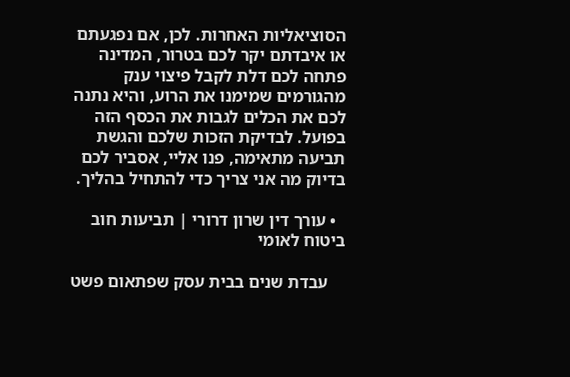הסוציאליות האחרות. לכן, אם נפגעתם או איבדתם יקר לכם בטרור, המדינה פתחה לכם דלת לקבל פיצוי ענק מהגורמים שמימנו את הרוע, והיא נתנה לכם את הכלים לגבות את הכסף הזה בפועל. לבדיקת הזכות שלכם והגשת תביעה מתאימה, פנו אליי, אסביר לכם בדיוק מה אני צריך כדי להתחיל בהליך.

  • עורך דין שרון דרורי | תביעות חוב ביטוח לאומי

    עבדת שנים בבית עסק שפתאום פשט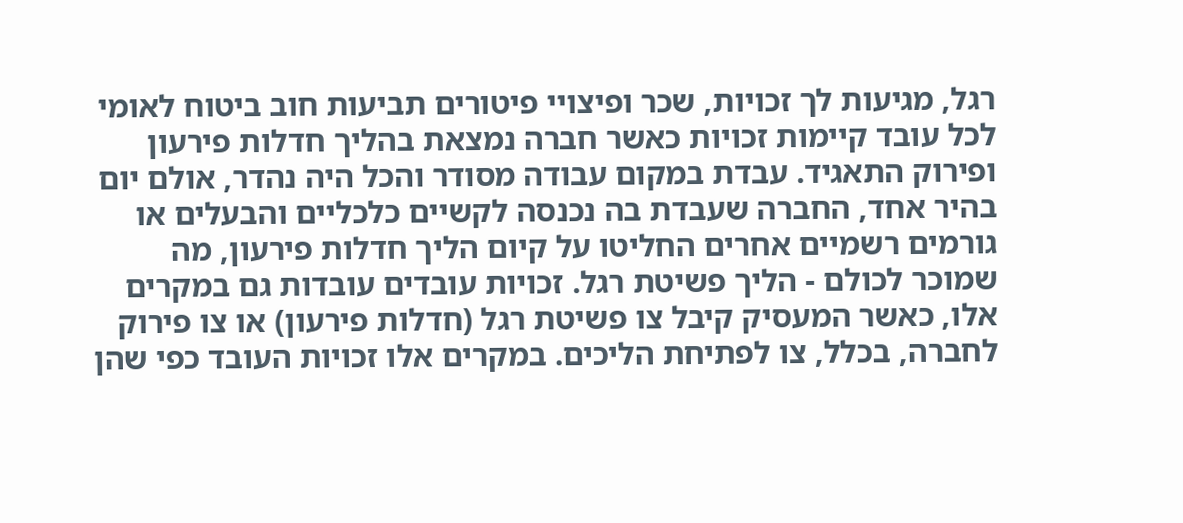רגל, מגיעות לך זכויות, שכר ופיצויי פיטורים תביעות חוב ביטוח לאומי לכל עובד קיימות זכויות כאשר חברה נמצאת בהליך חדלות פירעון ופירוק התאגיד. עבדת במקום עבודה מסודר והכל היה נהדר, אולם יום בהיר אחד, החברה שעבדת בה נכנסה לקשיים כלכליים והבעלים או גורמים רשמיים אחרים החליטו על קיום הליך חדלות פירעון, מה שמוכר לכולם - הליך פשיטת רגל. זכויות עובדים עובדות גם במקרים אלו, כאשר המעסיק קיבל צו פשיטת רגל (חדלות פירעון) או צו פירוק לחברה, בכלל, צו לפתיחת הליכים. במקרים אלו זכויות העובד כפי שהן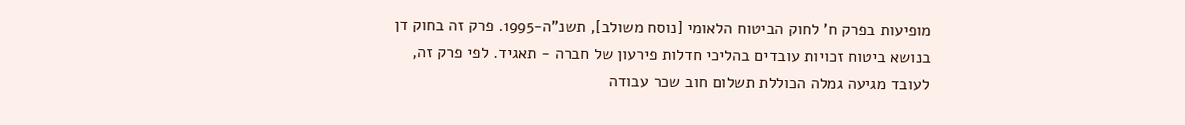מופיעות בפרק ח' לחוק הביטוח הלאומי [נוסח משולב], תשנ"ה-1995. פרק זה בחוק דן בנושא ביטוח זכויות עובדים בהליכי חדלות פירעון של חברה - תאגיד. לפי פרק זה, לעובד מגיעה גמלה הכוללת תשלום חוב שכר עבודה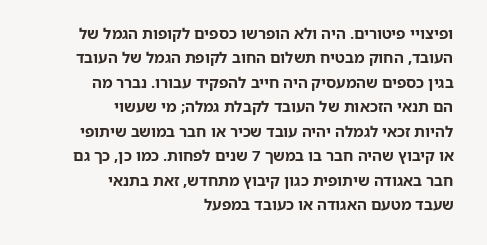ופיצויי פיטורים. היה ולא הופרשו כספים לקופות הגמל של העובד, החוק מבטיח תשלום החוב לקופת הגמל של העובד בגין כספים שהמעסיק היה חייב להפקיד עבורו. נברר מה הם תנאי הזכאות של העובד לקבלת גמלה; מי שעשוי להיות זכאי לגמלה יהיה עובד שכיר או חבר במושב שיתופי או קיבוץ שהיה חבר בו במשך 7 שנים לפחות. כמו כן, כך גם חבר באגודה שיתופית כגון קיבוץ מתחדש, זאת בתנאי שעבד מטעם האגודה או כעובד במפעל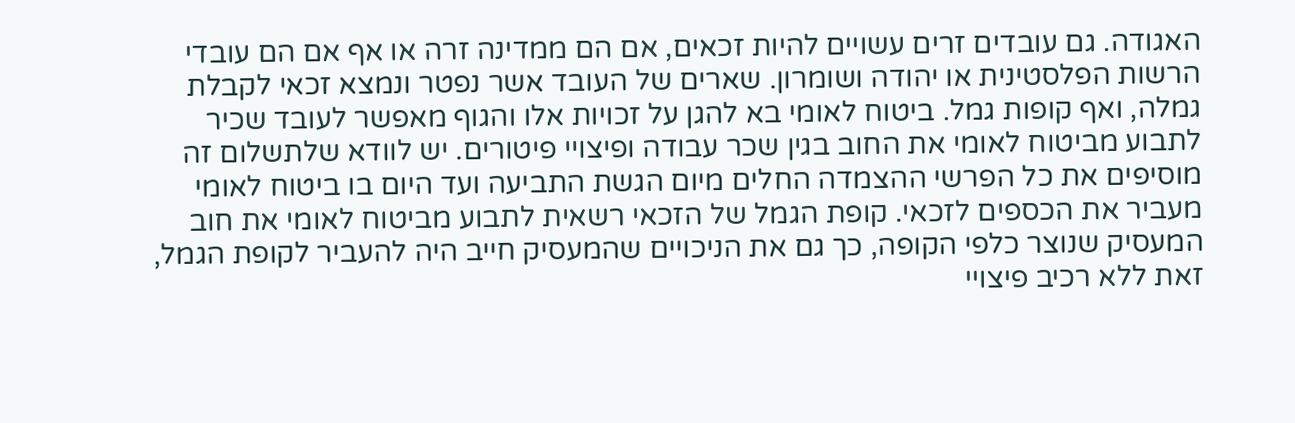האגודה. גם עובדים זרים עשויים להיות זכאים, אם הם ממדינה זרה או אף אם הם עובדי הרשות הפלסטינית או יהודה ושומרון. שארים של העובד אשר נפטר ונמצא זכאי לקבלת גמלה, ואף קופות גמל. ביטוח לאומי בא להגן על זכויות אלו והגוף מאפשר לעובד שכיר לתבוע מביטוח לאומי את החוב בגין שכר עבודה ופיצויי פיטורים. יש לוודא שלתשלום זה מוסיפים את כל הפרשי ההצמדה החלים מיום הגשת התביעה ועד היום בו ביטוח לאומי מעביר את הכספים לזכאי. קופת הגמל של הזכאי רשאית לתבוע מביטוח לאומי את חוב המעסיק שנוצר כלפי הקופה, כך גם את הניכויים שהמעסיק חייב היה להעביר לקופת הגמל, זאת ללא רכיב פיצויי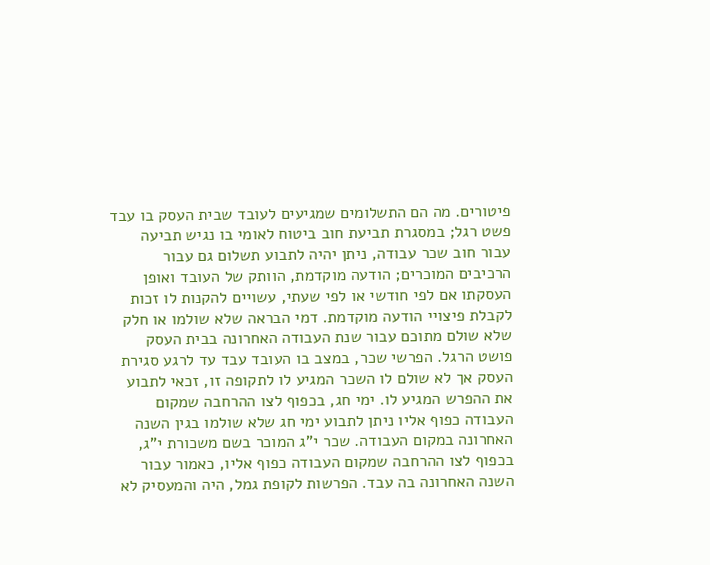פיטורים. מה הם התשלומים שמגיעים לעובד שבית העסק בו עבד פשט רגל; במסגרת תביעת חוב ביטוח לאומי בו נגיש תביעה עבור חוב שכר עבודה, ניתן יהיה לתבוע תשלום גם עבור הרכיבים המוכרים; הודעה מוקדמת, הוותק של העובד ואופן העסקתו אם לפי חודשי או לפי שעתי, עשויים להקנות לו זכות לקבלת פיצויי הודעה מוקדמת. דמי הבראה שלא שולמו או חלק שלא שולם מתוכם עבור שנת העבודה האחרונה בבית העסק פושט הרגל. הפרשי שכר, במצב בו העובד עבד עד לרגע סגירת העסק אך לא שולם לו השכר המגיע לו לתקופה זו, זכאי לתבוע את ההפרש המגיע לו. ימי חג, בכפוף לצו ההרחבה שמקום העבודה כפוף אליו ניתן לתבוע ימי חג שלא שולמו בגין השנה האחרונה במקום העבודה. שכר י"ג המוכר בשם משכורת י"ג, בכפוף לצו ההרחבה שמקום העבודה כפוף אליו, כאמור עבור השנה האחרונה בה עבד. הפרשות לקופת גמל, היה והמעסיק לא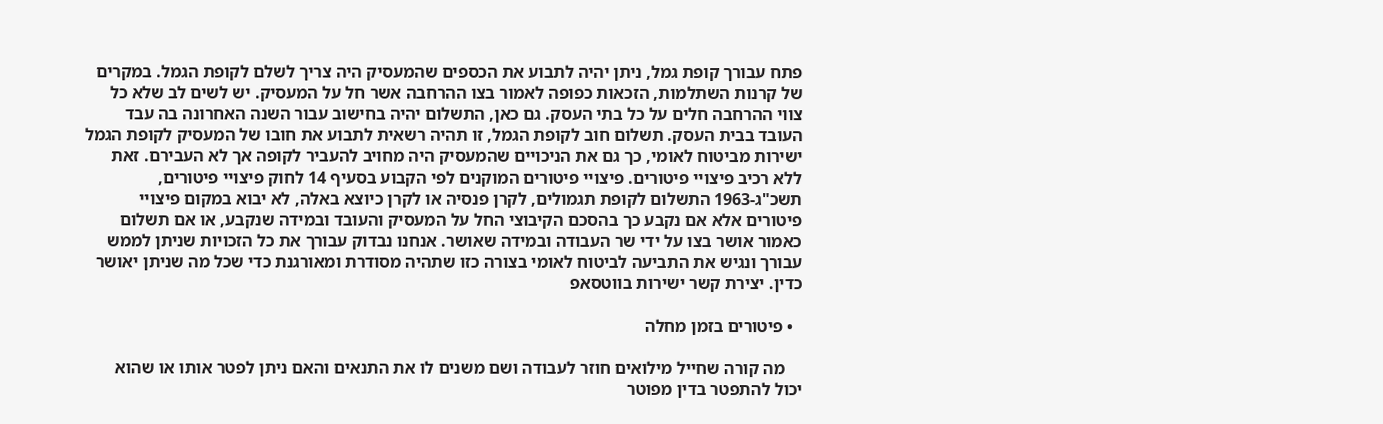פתח עבורך קופת גמל, ניתן יהיה לתבוע את הכספים שהמעסיק היה צריך לשלם לקופת הגמל. במקרים של קרנות השתלמות, הזכאות כפופה לאמור בצו ההרחבה אשר חל על המעסיק. יש לשים לב שלא כל צווי ההרחבה חלים על כל בתי העסק. גם כאן, התשלום יהיה בחישוב עבור השנה האחרונה בה עבד העובד בבית העסק. תשלום חוב לקופת הגמל, זו תהיה רשאית לתבוע את חובו של המעסיק לקופת הגמל ישירות מביטוח לאומי, כך גם את הניכויים שהמעסיק היה מחויב להעביר לקופה אך לא העבירם. זאת ללא רכיב פיצויי פיטורים. פיצויי פיטורים המוקנים לפי הקבוע בסעיף 14 לחוק פיצויי פיטורים, תשכ"ג-1963 התשלום לקופת תגמולים, לקרן פנסיה או לקרן כיוצא באלה, לא יבוא במקום פיצויי פיטורים אלא אם נקבע כך בהסכם הקיבוצי החל על המעסיק והעובד ובמידה שנקבע, או אם תשלום כאמור אושר בצו על ידי שר העבודה ובמידה שאושר. אנחנו נבדוק עבורך את כל הזכויות שניתן לממש עבורך ונגיש את התביעה לביטוח לאומי בצורה כזו שתהיה מסודרת ומאורגנת כדי שכל מה שניתן יאושר כדין. יצירת קשר ישירות בווטסאפ

  • פיטורים בזמן מחלה

    מה קורה שחייל מילואים חוזר לעבודה ושם משנים לו את התנאים והאם ניתן לפטר אותו או שהוא יכול להתפטר בדין מפוטר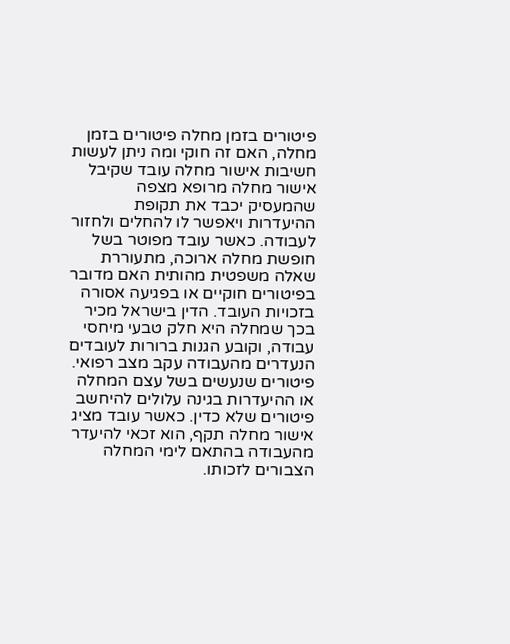פיטורים בזמן מחלה פיטורים בזמן מחלה, האם זה חוקי ומה ניתן לעשות חשיבות אישור מחלה עובד שקיבל אישור מחלה מרופא מצפה שהמעסיק יכבד את תקופת ההיעדרות ויאפשר לו להחלים ולחזור לעבודה. כאשר עובד מפוטר בשל חופשת מחלה ארוכה, מתעוררת שאלה משפטית מהותית האם מדובר בפיטורים חוקיים או בפגיעה אסורה בזכויות העובד. הדין בישראל מכיר בכך שמחלה היא חלק טבעי מיחסי עבודה, וקובע הגנות ברורות לעובדים הנעדרים מהעבודה עקב מצב רפואי. פיטורים שנעשים בשל עצם המחלה או ההיעדרות בגינה עלולים להיחשב פיטורים שלא כדין. כאשר עובד מציג אישור מחלה תקף, הוא זכאי להיעדר מהעבודה בהתאם לימי המחלה הצבורים לזכותו.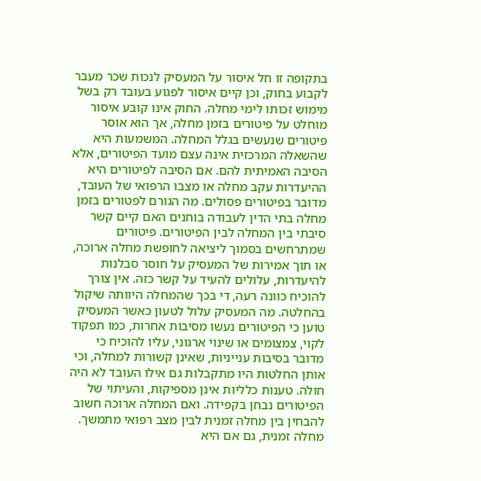בתקופה זו חל איסור על המעסיק לנכות שכר מעבר לקבוע בחוק, וכן קיים איסור לפגוע בעובד רק בשל מימוש זכותו לימי מחלה. החוק אינו קובע איסור מוחלט על פיטורים בזמן מחלה, אך הוא אוסר פיטורים שנעשים בגלל המחלה. המשמעות היא שהשאלה המרכזית אינה עצם מועד הפיטורים, אלא הסיבה האמיתית להם. אם הסיבה לפיטורים היא ההיעדרות עקב מחלה או מצבו הרפואי של העובד, מדובר בפיטורים פסולים. מה הגורם לפטורים בזמן מחלה בתי הדין לעבודה בוחנים האם קיים קשר סיבתי בין המחלה לבין הפיטורים. פיטורים שמתרחשים בסמוך ליציאה לחופשת מחלה ארוכה, או תוך אמירות של המעסיק על חוסר סבלנות להיעדרות, עלולים להעיד על קשר כזה. אין צורך להוכיח כוונה רעה, די בכך שהמחלה היוותה שיקול בהחלטה. מה המעסיק עלול לטעון כאשר המעסיק טוען כי הפיטורים נעשו מסיבות אחרות, כמו תפקוד לקוי, צמצומים או שינוי ארגוני, עליו להוכיח כי מדובר בסיבות ענייניות, שאינן קשורות למחלה, וכי אותן החלטות היו מתקבלות גם אילו העובד לא היה חולה. טענות כלליות אינן מספיקות, והעיתוי של הפיטורים נבחן בקפידה. ואם המחלה ארוכה חשוב להבחין בין מחלה זמנית לבין מצב רפואי מתמשך. מחלה זמנית, גם אם היא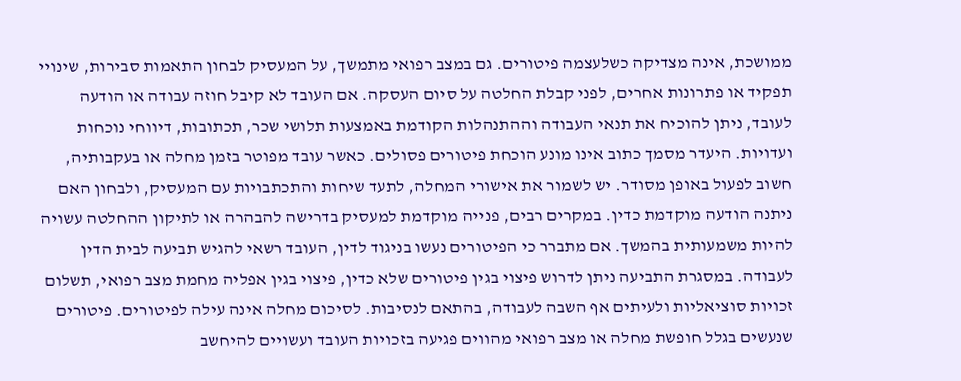ממושכת, אינה מצדיקה כשלעצמה פיטורים. גם במצב רפואי מתמשך, על המעסיק לבחון התאמות סבירות, שינויי תפקיד או פתרונות אחרים, לפני קבלת החלטה על סיום העסקה. אם העובד לא קיבל חוזה עבודה או הודעה לעובד, ניתן להוכיח את תנאי העבודה וההתנהלות הקודמת באמצעות תלושי שכר, תכתובות, דיווחי נוכחות ועדויות. היעדר מסמך כתוב אינו מונע הוכחת פיטורים פסולים. כאשר עובד מפוטר בזמן מחלה או בעקבותיה, חשוב לפעול באופן מסודר. יש לשמור את אישורי המחלה, לתעד שיחות והתכתבויות עם המעסיק, ולבחון האם ניתנה הודעה מוקדמת כדין. במקרים רבים, פנייה מוקדמת למעסיק בדרישה להבהרה או לתיקון ההחלטה עשויה להיות משמעותית בהמשך. אם מתברר כי הפיטורים נעשו בניגוד לדין, העובד רשאי להגיש תביעה לבית הדין לעבודה. במסגרת התביעה ניתן לדרוש פיצוי בגין פיטורים שלא כדין, פיצוי בגין אפליה מחמת מצב רפואי, תשלום זכויות סוציאליות ולעיתים אף השבה לעבודה, בהתאם לנסיבות. לסיכום מחלה אינה עילה לפיטורים. פיטורים שנעשים בגלל חופשת מחלה או מצב רפואי מהווים פגיעה בזכויות העובד ועשויים להיחשב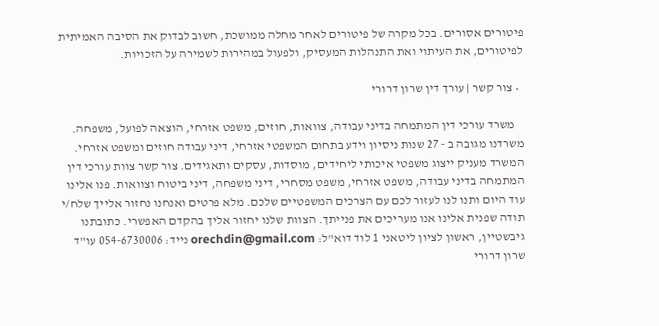פיטורים אסורים. בכל מקרה של פיטורים לאחר מחלה ממושכת, חשוב לבדוק את הסיבה האמיתית לפיטורים, את העיתוי ואת התנהלות המעסיק, ולפעול במהירות לשמירה על הזכויות.

  • צור קשר | עורך דין שרון דרורי

    משרד עורכי דין המתמחה בדיני עבודה, צוואות, חוזים, משפט אזרחי, הוצאה לפועל, משפחה. משרדנו מגובה ב - 27 שנות ניסיון וידע בתחום המשפטי אזרחי, דיני עבודה חוזים ומשפט אזרחי. המשרד מעניק ייצוג משפטי איכותי ליחידים, מוסדות, עסקים ותאגידים. צור קשר צוות עורכי דין המתמחה בדיני עבודה, משפט אזרחי, משפט מסחרי, דיני משפחה, דיני ביטוח וצוואות. פנו אלינו עוד היום ותנו לנו לעזור לכם עם הצרכים המשפטיים שלכם. מלא פרטים ואנחנו נחזור אלייך שלח/י תודה שפנית אלינו אנו מעריכים את פנייתך. הצוות שלנו יחזור אליך בהקדם האפשרי. כתובתנו גיבשטיין, ראשון לציון ליטאני 1 לוד דוא"ל: orechdin@gmail.com נייד: 054-6730006 עו"ד שרון דרורי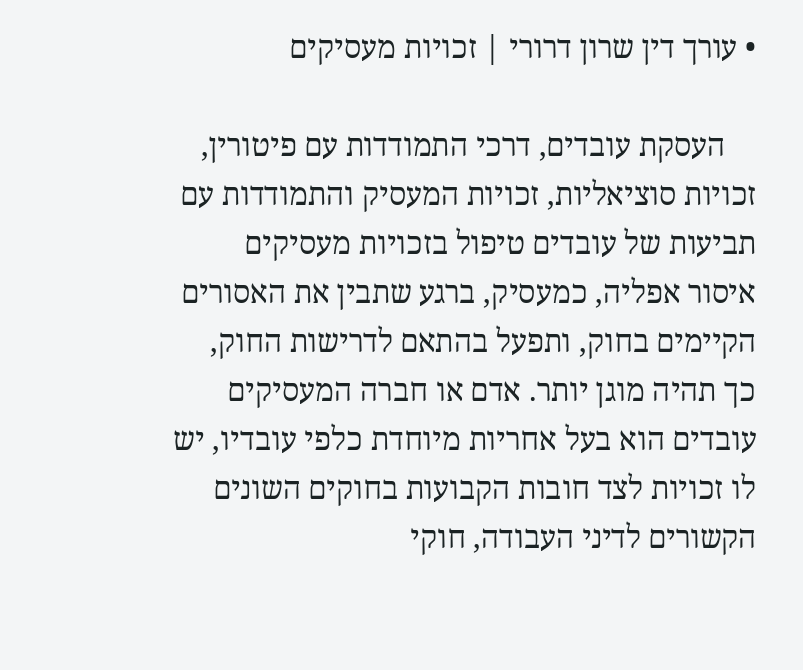• עורך דין שרון דרורי | זכויות מעסיקים

    העסקת עובדים, דרכי התמודדות עם פיטורין, זכויות סוציאליות, זכויות המעסיק והתמודדות עם תביעות של עובדים טיפול בזכויות מעסיקים איסור אפליה, כמעסיק, ברגע שתבין את האסורים הקיימים בחוק, ותפעל בהתאם לדרישות החוק, כך תהיה מוגן יותר. אדם או חברה המעסיקים עובדים הוא בעל אחריות מיוחדת כלפי עובדיו, יש לו זכויות לצד חובות הקבועות בחוקים השונים הקשורים לדיני העבודה, חוקי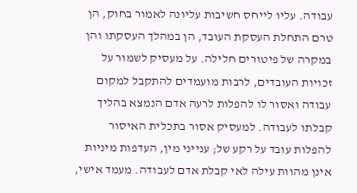עבודה. עליו לייחס חשיבות עליונה לאמור בחוק, הן טרם התחלת העסקת העובד, הן במהלך העסקתו והן במקרה של פיטורים חלילה. על מעסיק לשמור על זכויות העובדים, לרבות מועמדים להתקבל למקום עבודה ואסור לו להפלות לרעה אדם הנמצא בהליך קבלתו לעבודה. למעסיק אסור בתכלית האיסור להפלות עובד על רקע של; ענייני מין, העדפות מיניות אינן מהוות עילה לאי קבלת אדם לעבודה. מעמד אישי,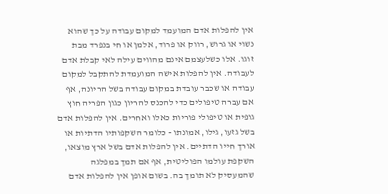אין להפלות אדם המועמד למקום עבודה על כך שהוא נשוי או גרוש, רווק או פרוד, אלמן או חי בנפרד מבת זוגו. אלו כשלעצמם אינם מהווים עילה לאי קבלת אדם לעבודה. אין להפלות אישה המועמדת להתקבל למקום עבודה או שכבר עובדת במקום עבודה בשל הריונה, אף אם עברה טיפולים כדי להכנס להריון כגון הפריה חוץ גופית או טיפולי פוריות כאלו ואחרים. אין להפלות אדם בשל גזעו, גילו, אמונתו - כלומר השקפותיו הדתיות או אורך חייו הדתיים. אין להפלות אדם בשל ארץ מוצאו, השקפת עולמו הפוליטית, אף אם תמך במפלגה שהמעסיק לא תומך בה. בשום אופן אין להפלות אדם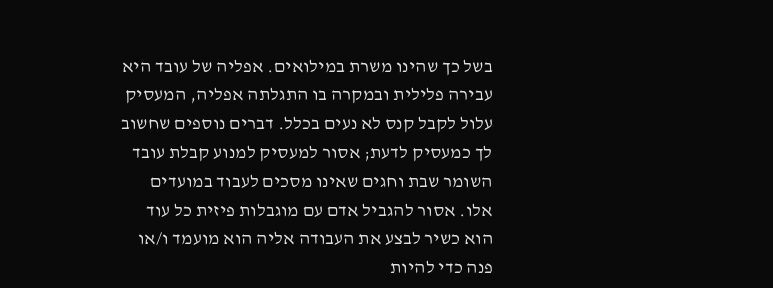בשל כך שהינו משרת במילואים. אפליה של עובד היא עבירה פלילית ובמקרה בו התגלתה אפליה, המעסיק עלול לקבל קנס לא נעים בכלל. דברים נוספים שחשוב לך כמעסיק לדעת; אסור למעסיק למנוע קבלת עובד השומר שבת וחגים שאינו מסכים לעבוד במועדים אלו. אסור להגביל אדם עם מוגבלות פיזית כל עוד הוא כשיר לבצע את העבודה אליה הוא מועמד ו/או פנה כדי להיות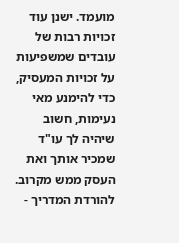מועמד. ישנן עוד זכויות רבות של עובדים שמשפיעות על זכויות המעסיק, כדי להימנע מאי נעימות, חשוב שיהיה לך עו"ד שמכיר אותך ואת העסק ממש מקרוב. להורדת המדריך -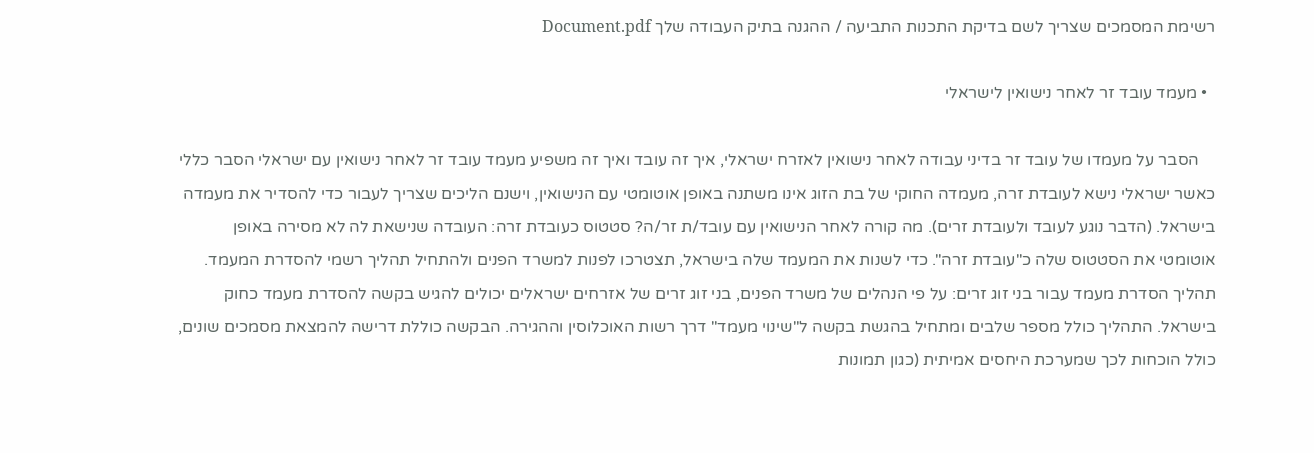רשימת המסמכים שצריך לשם בדיקת התכנות התביעה / ההגנה בתיק העבודה שלך Document.pdf

  • מעמד עובד זר לאחר נישואין לישראלי

    הסבר על מעמדו של עובד זר בדיני עבודה לאחר נישואין לאזרח ישראלי, איך זה עובד ואיך זה משפיע מעמד עובד זר לאחר נישואין עם ישראלי הסבר כללי כאשר ישראלי נישא לעובדת זרה, מעמדה החוקי של בת הזוג אינו משתנה באופן אוטומטי עם הנישואין, וישנם הליכים שצריך לעבור כדי להסדיר את מעמדה בישראל. (הדבר נוגע לעובד ולעובדת זרים). מה קורה לאחר הנישואין עם עובד/ת זר/ה? סטטוס כעובדת זרה: העובדה שנישאת לה לא מסירה באופן אוטומטי את הסטטוס שלה כ"עובדת זרה". כדי לשנות את המעמד שלה בישראל, תצטרכו לפנות למשרד הפנים ולהתחיל תהליך רשמי להסדרת המעמד. תהליך הסדרת מעמד עבור בני זוג זרים: על פי הנהלים של משרד הפנים, בני זוג זרים של אזרחים ישראלים יכולים להגיש בקשה להסדרת מעמד כחוק בישראל. התהליך כולל מספר שלבים ומתחיל בהגשת בקשה ל"שינוי מעמד" דרך רשות האוכלוסין וההגירה. הבקשה כוללת דרישה להמצאת מסמכים שונים, כולל הוכחות לכך שמערכת היחסים אמיתית (כגון תמונות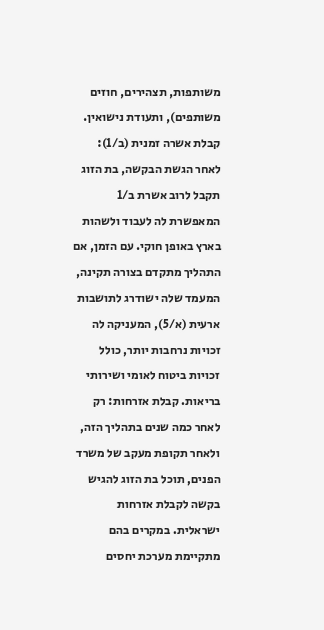משותפות, תצהירים, חוזים משותפים), ותעודת נישואין. קבלת אשרה זמנית (ב/1): לאחר הגשת הבקשה, בת הזוג תקבל לרוב אשרת ב/1 המאפשרת לה לעבוד ולשהות בארץ באופן חוקי. עם הזמן, אם התהליך מתקדם בצורה תקינה, המעמד שלה ישודרג לתושבות ארעית (א/5), המעניקה לה זכויות נרחבות יותר, כולל זכויות ביטוח לאומי ושירותי בריאות. קבלת אזרחות: רק לאחר כמה שנים בתהליך הזה, ולאחר תקופת מעקב של משרד הפנים, תוכל בת הזוג להגיש בקשה לקבלת אזרחות ישראלית. במקרים בהם מתקיימת מערכת יחסים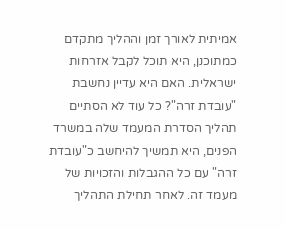אמיתית לאורך זמן וההליך מתקדם כמתוכנן, היא תוכל לקבל אזרחות ישראלית. האם היא עדיין נחשבת "עובדת זרה"? כל עוד לא הסתיים תהליך הסדרת המעמד שלה במשרד הפנים, היא תמשיך להיחשב כ"עובדת זרה" עם כל ההגבלות והזכויות של מעמד זה. לאחר תחילת התהליך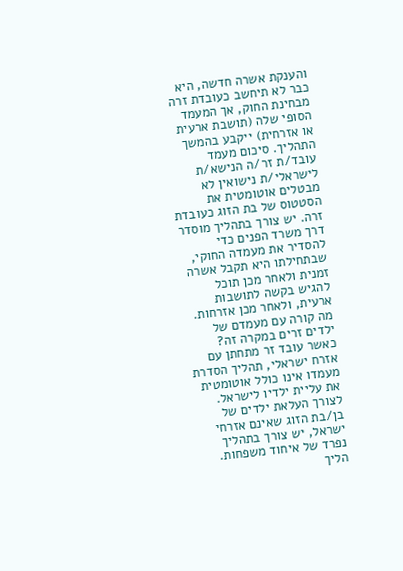והענקת אשרה חדשה, היא כבר לא תיחשב כעובדת זרה מבחינת החוק, אך המעמד הסופי שלה (תושבת ארעית או אזרחית) ייקבע בהמשך התהליך. סיכום מעמד עובד/ת זר/ה הנישא/ת לישראלי/ת נישואין לא מבטלים אוטומטית את הסטטוס של בת הזוג כעובדת זרה. יש צורך בתהליך מוסדר דרך משרד הפנים כדי להסדיר את מעמדה החוקי, שבתחילתו היא תקבל אשרה זמנית ולאחר מכן תוכל להגיש בקשה לתושבות ארעית, ולאחר מכן אזרחות. מה קורה עם מעמדם של ילדים זרים במקרה זה? כאשר עובד זר מתחתן עם אזרח ישראלי, תהליך הסדרת מעמדו אינו כולל אוטומטית את עליית ילדיו לישראל. לצורך העלאת ילדים של בן/בת הזוג שאינם אזרחי ישראל, יש צורך בתהליך נפרד של איחוד משפחות. הליך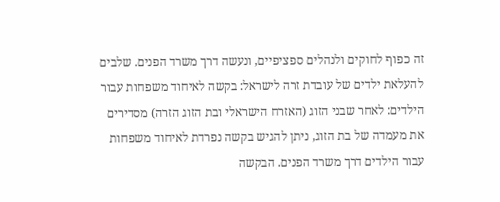זה כפוף לחוקים ולנהלים ספציפיים, ונעשה דרך משרד הפנים. שלבים להעלאת ילדים של עובדת זרה לישראל: בקשה לאיחוד משפחות עבור הילדים: לאחר שבני הזוג (האזרח הישראלי ובת הזוג הזרה) מסדירים את מעמדה של בת הזוג, ניתן להגיש בקשה נפרדת לאיחוד משפחות עבור הילדים דרך משרד הפנים. הבקשה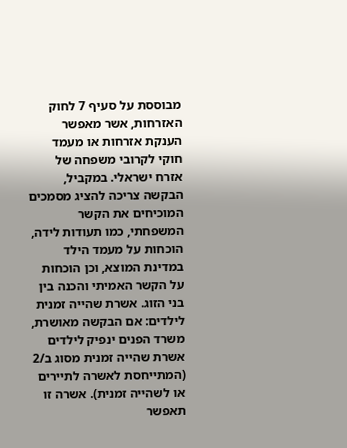מבוססת על סעיף 7 לחוק האזרחות, אשר מאפשר הענקת אזרחות או מעמד חוקי לקרובי משפחה של אזרח ישראלי. במקביל, הבקשה צריכה להציג מסמכים המוכיחים את הקשר המשפחתי, כמו תעודות לידה, הוכחות על מעמד הילד במדינת המוצא, וכן הוכחות על הקשר האמיתי והכנה בין בני הזוג. אשרת שהייה זמנית לילדים: אם הבקשה מאושרת, משרד הפנים ינפיק לילדים אשרת שהייה זמנית מסוג ב/2 (המתייחסת לאשרה לתיירים או לשהייה זמנית). אשרה זו תאפשר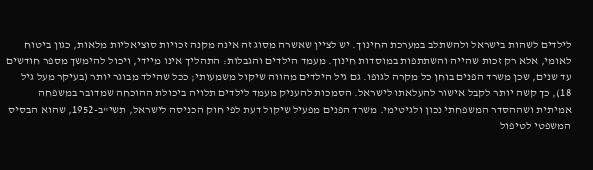לילדים לשהות בישראל ולהשתלב במערכת החינוך. יש לציין שאשרה מסוג זה אינה מקנה זכויות סוציאליות מלאות, כגון ביטוח לאומי, אלא רק זכות שהייה והשתתפות במוסדות חינוך. מעמד הילדים והגבלות: התהליך אינו מיידי, ויכול להימשך מספר חודשים עד שנים, שכן משרד הפנים בוחן כל מקרה לגופו. גם גיל הילדים מהווה שיקול משמעותי; ככל שהילד מבוגר יותר (בעיקר מעל גיל 18), כך קשה יותר לקבל אישור להעלאתו לישראל. הסמכות להעניק מעמד לילדים תלויה ביכולת ההוכחה שמדובר במשפחה אמיתית ושההסדר המשפחתי נכון ולגיטימי. משרד הפנים מפעיל שיקול דעת לפי חוק הכניסה לישראל, תשי"ב-1952, שהוא הבסיס המשפטי לטיפול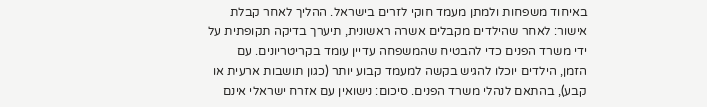באיחוד משפחות ולמתן מעמד חוקי לזרים בישראל. ההליך לאחר קבלת אישור: לאחר שהילדים מקבלים אשרה ראשונית, תיערך בדיקה תקופתית על ידי משרד הפנים כדי להבטיח שהמשפחה עדיין עומד בקריטריונים. עם הזמן, הילדים יוכלו להגיש בקשה למעמד קבוע יותר (כגון תושבות ארעית או קבע), בהתאם לנהלי משרד הפנים. סיכום: נישואין עם אזרח ישראלי אינם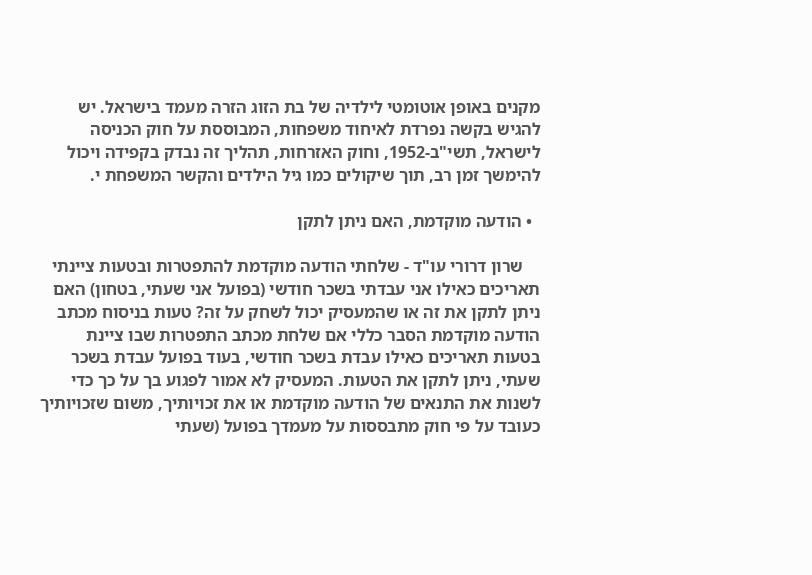מקנים באופן אוטומטי לילדיה של בת הזוג הזרה מעמד בישראל. יש להגיש בקשה נפרדת לאיחוד משפחות, המבוססת על חוק הכניסה לישראל, תשי"ב-1952, וחוק האזרחות, תהליך זה נבדק בקפידה ויכול להימשך זמן רב, תוך שיקולים כמו גיל הילדים והקשר המשפחת י.

  • הודעה מוקדמת, האם ניתן לתקן

    שרון דרורי עו"ד - שלחתי הודעה מוקדמת להתפטרות ובטעות ציינתי תאריכים כאילו אני עבדתי בשכר חודשי (בפועל אני שעתי, בטחון) האם ניתן לתקן את זה או שהמעסיק יכול לשחק על זה? טעות בניסוח מכתב הודעה מוקדמת הסבר כללי אם שלחת מכתב התפטרות שבו ציינת בטעות תאריכים כאילו עבדת בשכר חודשי, בעוד בפועל עבדת בשכר שעתי, ניתן לתקן את הטעות. המעסיק לא אמור לפגוע בך על כך כדי לשנות את התנאים של הודעה מוקדמת או את זכויותיך, משום שזכויותיך כעובד על פי חוק מתבססות על מעמדך בפועל (שעתי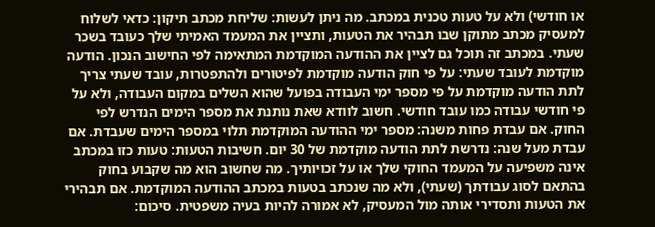או חודשי) ולא על טעות טכנית במכתב. מה ניתן לעשות: שליחת מכתב תיקון: כדאי לשלוח למעסיק מכתב מתוקן שבו תבהיר את הטעות, ותציין את המעמד האמיתי שלך כעובד בשכר שעתי. במכתב זה תוכל גם לציין את ההודעה המוקדמת המתאימה לפי החישוב הנכון. הודעה מוקדמת לעובד שעתי: על פי חוק הודעה מוקדמת לפיטורים ולהתפטרות, עובד שעתי צריך לתת הודעה מוקדמת על פי מספר ימי העבודה בפועל שהוא השלים במקום העבודה, ולא על פי חודשי עבודה כמו עובד חודשי. חשוב לוודא שאת נותנת את מספר הימים הנדרש לפי החוק. אם עבדת פחות משנה: מספר ימי ההודעה המוקדמת תלוי במספר הימים שעבדת. אם עבדת מעל שנה: נדרשת לתת הודעה מוקדמת של 30 יום. חשיבות הטעות: טעות כזו במכתב אינה משפיעה על המעמד החוקי שלך או על זכויותיך. מה שחשוב הוא מה שקבוע בחוק בהתאם לסוג עבודתך (שעתי), ולא מה שנכתב בטעות במכתב ההודעה המוקדמת. אם תבהירי את הטעות ותסדירי אותה מול המעסיק, לא אמורה להיות בעיה משפטית. סיכום: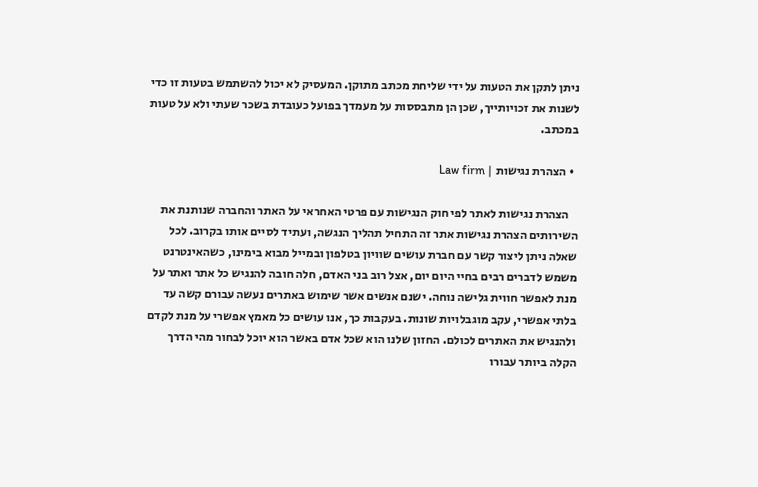ניתן לתקן את הטעות על ידי שליחת מכתב מתוקן. המעסיק לא יכול להשתמש בטעות זו כדי לשנות את זכויותייך, שכן הן מתבססות על מעמדך בפועל כעובדת בשכר שעתי ולא על טעות במכתב.

  • הצהרת נגישות | Law firm

    הצהרת נגישות לאתר לפי חוק הנגישות עם פרטי האחראי על האתר והחברה שנותנת את השירותים הצהרת נגישות אתר זה התחיל תהליך הנגשה, ועתיד לסיים אותו בקרוב. לכל שאלה ניתן ליצור קשר עם חברת עושים שוויון בטלפון ובמייל מבוא בימינו, כשהאינטרנט משמש לדברים רבים בחיי היום יום, אצל רוב בני האדם, חלה חובה להנגיש כל אתר ואתר על מנת לאפשר חווית גלישה נוחה. ישנם אנשים אשר שימוש באתרים נעשה עבורם קשה עד בלתי אפשרי, עקב מוגבלויות שונות. בעקבות כך, אנו עושים כל מאמץ אפשרי על מנת לקדם ולהנגיש את האתרים לכולם. החזון שלנו הוא שכל אדם באשר הוא יוכל לבחור מהי הדרך הקלה ביותר עבורו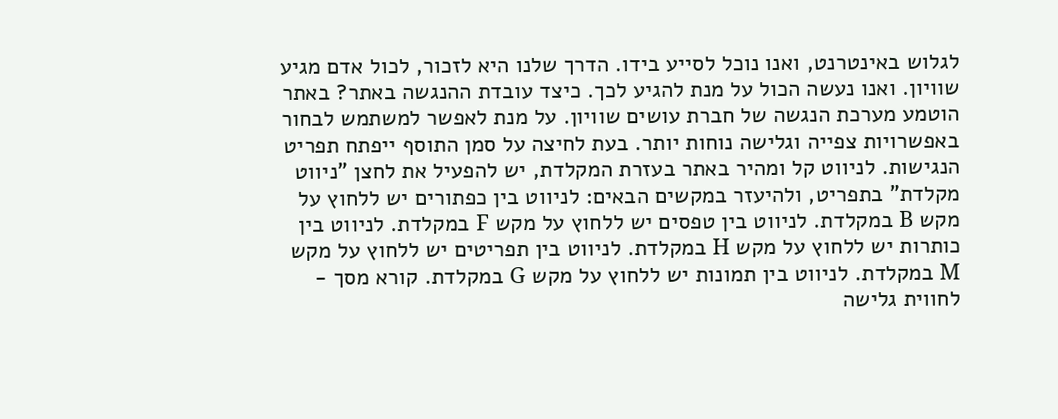לגלוש באינטרנט, ואנו נוכל לסייע בידו. הדרך שלנו היא לזכור, לכול אדם מגיע שוויון. ואנו נעשה הכול על מנת להגיע לכך. כיצד עובדת ההנגשה באתר? באתר הוטמע מערכת הנגשה של חברת עושים שוויון. על מנת לאפשר למשתמש לבחור באפשרויות צפייה וגלישה נוחות יותר. בעת לחיצה על סמן התוסף ייפתח תפריט הנגישות. לניווט קל ומהיר באתר בעזרת המקלדת, יש להפעיל את לחצן "ניווט מקלדת" בתפריט, ולהיעזר במקשים הבאים: לניווט בין כפתורים יש ללחוץ על מקש B במקלדת. לניווט בין טפסים יש ללחוץ על מקש F במקלדת. לניווט בין כותרות יש ללחוץ על מקש H במקלדת. לניווט בין תפריטים יש ללחוץ על מקש M במקלדת. לניווט בין תמונות יש ללחוץ על מקש G במקלדת. קורא מסך - לחווית גלישה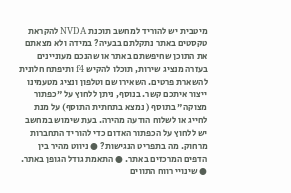מיטבית יש להוריד למחשב תוכנת NVDA להקראת טקסטים באתר נתקלתם בבעיה? במידה ולא מצאתם את התוכן שחיפשתם באתר או שהנכם מעוניינים בעזרה מנציג שירות, תוכלו להקיש f4 ותיפתח חלונית להשארת פרטים. השאירו שם וטלפון ונציג מטעמינו ייצור איתכם קשר. בנוסף, ניתן ללחוץ על "כפתור מצוקה" בתוסף ( נמצא בתחתית התוסף) על מנת לחייג או לשלוח הודעה מהירה. בעת שימוש במחשב יש ללחוץ על הכפתור האדום כדי להוריד התחברות מרחוק. מה בתפריט הנגישות? ● ניווט מהיר בין הדפים המרכזים באתר. ● התאמת גודל הגופן באתר. ● שינויי רווח התווים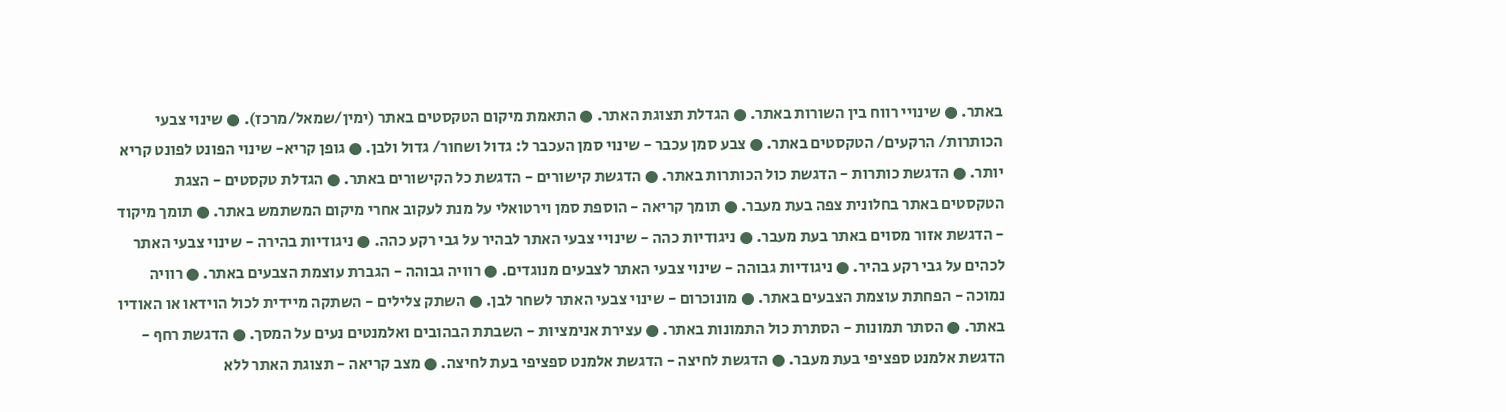באתר. ● שינויי רווח בין השורות באתר. ● הגדלת תצוגת האתר. ● התאמת מיקום הטקסטים באתר (ימין/שמאל/מרכז). ● שינוי צבעי הכותרות/ הרקעים/ הטקסטים באתר. ● צבע סמן עכבר - שינוי סמן העכבר ל: גדול ושחור/ גדול ולבן. ● גופן קריא- שינוי הפונט לפונט קריא יותר. ● הדגשת כותרות - הדגשת כול הכותרות באתר. ● הדגשת קישורים - הדגשת כל הקישורים באתר. ● הגדלת טקסטים - הצגת הטקסטים באתר בחלונית צפה בעת מעבר. ● תומך קריאה - הוספת סמן וירטואלי על מנת לעקוב אחרי מיקום המשתמש באתר. ● תומך מיקוד - הדגשת אזור מסוים באתר בעת מעבר. ● ניגודיות כהה - שינויי צבעי האתר לבהיר על גבי רקע כהה. ● ניגודיות בהירה - שינוי צבעי האתר לכהים על גבי רקע בהיר. ● ניגודיות גבוהה - שינוי צבעי האתר לצבעים מנוגדים. ● רוויה גבוהה - הגברת עוצמת הצבעים באתר. ● רוויה נמוכה - הפחתת עוצמת הצבעים באתר. ● מונוכרום - שינוי צבעי האתר לשחר לבן. ● השתק צלילים - השתקה מיידית לכול הוידאו או האודיו באתר. ● הסתר תמונות - הסתרת כול התמונות באתר. ● עצירת אנימציות - השבתת הבהובים ואלמנטים נעים על המסך. ● הדגשת רחף - הדגשת אלמנט ספציפי בעת מעבר. ● הדגשת לחיצה - הדגשת אלמנט ספציפי בעת לחיצה. ● מצב קריאה - תצוגת האתר ללא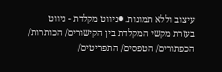עיצוב וללא תמונות. ●ניווט מקלדת - ניווט בעזרת מקשי המקלדת בין הקישורים/ הכותרות/ הכפתורים/ הטפסים/ התפריטים/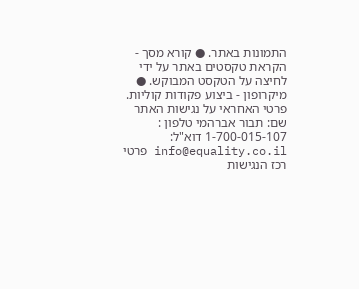התמונות באתר. ● קורא מסך - הקראת טקסטים באתר על ידי לחיצה על הטקסט המבוקש. ● מיקרופון - ביצוע פקודות קוליות. פרטי האחראי על נגישות האתר שם: תבור אברהמי טלפון : 1-700-015-107 דוא"ל: info@equality.co.il פרטי רכז הנגישות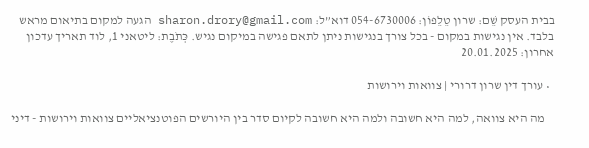בבית העסק שֵׁם: שרון טֵלֵפוֹן: 054-6730006 דוא”ל: sharon.drory@gmail.com הגעה למקום בתיאום מראש בלבד. אין נגישות במקום - בכל צורך בנגישות ניתן לתאם פגישה במיקום נגיש. כְּתֹבֶת: ליטאני 1, לוד תאריך עדכון אחרון: 20.01.2025

  • עורך דין שרון דרורי | צוואות וירושות

    מה היא צוואה, למה היא חשובה ולמה היא חשובה לקיום סדר בין היורשים הפוטנציאליים צוואות וירושות - דיני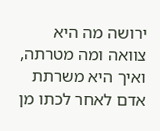ירושה מה היא צוואה ומה מטרתה, ואיך היא משרתת אדם לאחר לכתו מן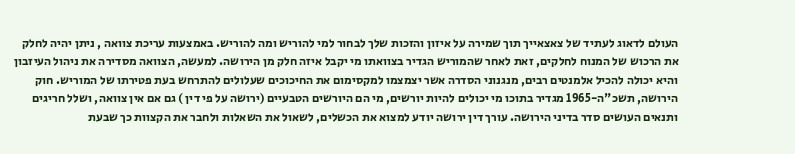העולם לדאוג לעתיד של צאצאייך תוך שמירה על איזון והזכות שלך לבחור למי להוריש ומה להוריש. באמצעות עריכת צוואה , ניתן יהיה לחלק את הרכוש של המנוח לחלקים, זאת לאחר שהמוריש הגדיר בצוואתו מי יקבל איזה חלק מן הירושה. למעשה, הצוואה מסדירה את ניהול העיזבון והיא יכולה להכיל אלמנטים רבים, מנגנוני הסדרה אשר יצמצמו למקסימום את החיכוכים שעלולים להתרחש בעת פטירתו של המוריש. חוק הירושה, תשכ"ה-1965 מגדיר בתוכו מי יכולים להיות יורשים, מי הם היורשים הטבעיים (ירושה על פי דין ) גם אם אין צוואה, ושלל חריגים ותנאים העושים סדר בדיני הירושה. עורך דין ירושה יודע למצוא את הכשלים, לשאול את השאלות ולחבר את הקצוות כך שבעת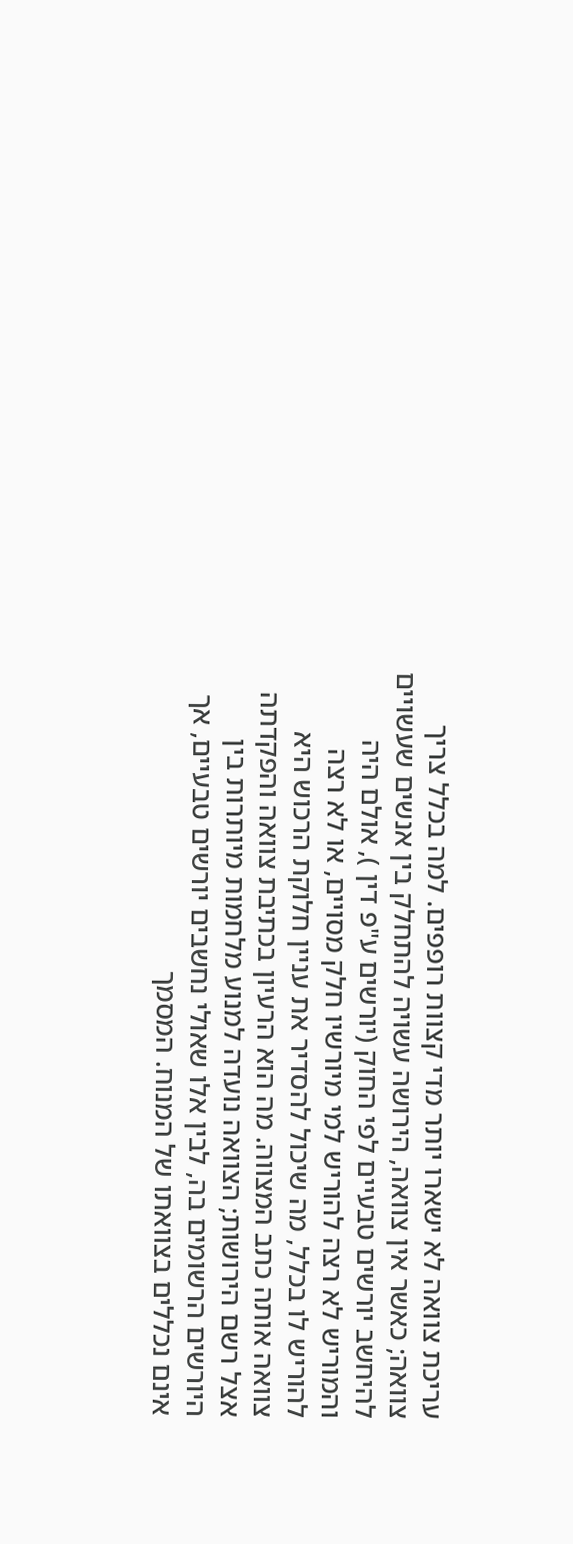עריכת צוואה לא ישארו יותר מדי קצוות רופפים. למה בכלל צריך צוואה; כאשר אין צוואה, הירושה עשויה להתחלק בין אנשים שעשויים להיחשב יורשים טבעיים לפי החוק (יורשים ע"פ דין ), אולם היה והמוריש לא רצה להוריש למי מיורשיו חלק מסויים, או לא רצה להוריש לו בכלל, מה שיכול להסדיר את עניין חלוקת הרכוש היא צוואה אותה כתב המצווה. מה הוא הרעיון בכתיבת צוואה והפקדתה אצל רשם הירושות; הצוואה נועדה למנוע מלחמות מיותרות בין היורשים הרשומים בה, לבין אלו שאולי נחשבים יורשים טבעיים, אך אינם נכללים בצוואתו של המנוח. המסמך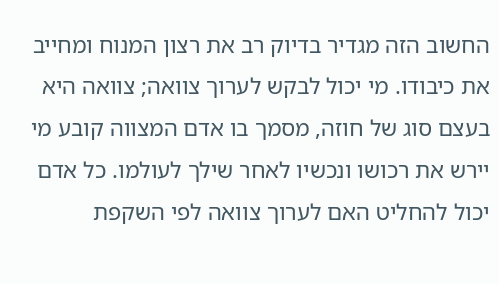החשוב הזה מגדיר בדיוק רב את רצון המנוח ומחייב את כיבודו. מי יכול לבקש לערוך צוואה; צוואה היא בעצם סוג של חוזה, מסמך בו אדם המצווה קובע מי יירש את רכושו ונכשיו לאחר שילך לעולמו. כל אדם יכול להחליט האם לערוך צוואה לפי השקפת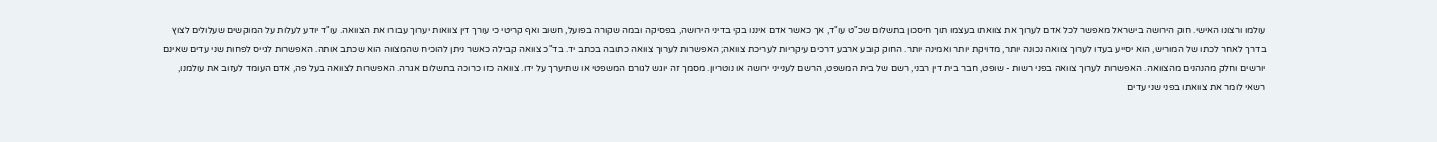עולמו ורצונו האישי. חוק הירושה בישראל מאפשר לכל אדם לערוך את צוואתו בעצמו תוך חיסכון בתשלום שכ"ט עו"ד, אך כאשר אדם איננו בקי בדיני הירושה, בפסיקה ובמה שקורה בפועל, חשוב ואף קריטי כי עורך דין צוואות יערוך עבורו את הצוואה. עו"ד יודע לעלות על המוקשים שעלולים לצוץ בדרך לאחר לכתו של המוריש, הוא יסייע בעדו לערוך צוואה נכונה יותר, מדויקת יותר ואמינה יותר. החוק קובע ארבע דרכים עיקריות לעריכת צוואה; האפשרות לערוך צוואה כתובה בכתב יד. בד"כ צוואה קבילה כאשר ניתן להוכיח שהמצווה הוא שכתב אותה. האפשרות לגייס לפחות שני עדים שאינם יורשים וחלק מהנהנים מהצוואה. האפשרות לערוך צוואה בפני רשות - שופט, חבר בית דין רבני, רשם של בית המשפט, הרשם לענייני ירושה או נוטריון. מסמך זה יוגש לגורם המשפטי או שתיערך על ידו. צוואה כזו כרוכה בתשלום אגרה. האפשרות לצוואה בעל פה, אדם העומד לעזוב את עולמנו, רשאי לומר את צוואתו בפני שני עדים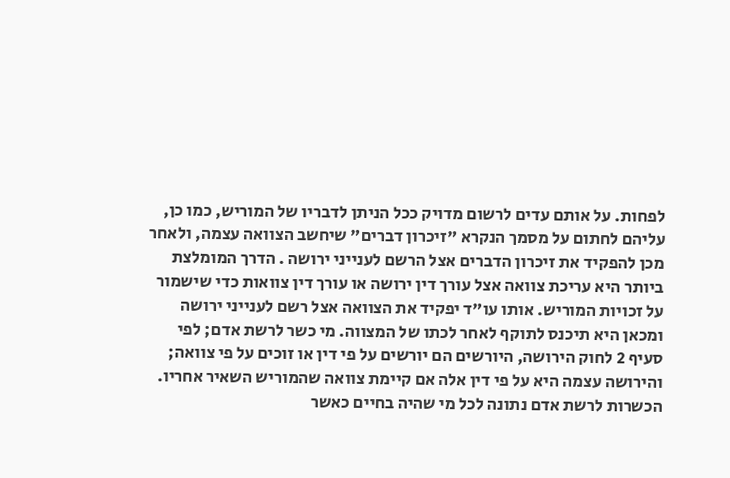לפחות. על אותם עדים לרשום מדויק ככל הניתן לדבריו של המוריש, כמו כן, עליהם לחתום על מסמך הנקרא "זיכרון דברים" שיחשב הצוואה עצמה, ולאחר מכן להפקיד את זיכרון הדברים אצל הרשם לענייני ירושה . הדרך המומלצת ביותר היא עריכת צוואה אצל עורך דין ירושה או עורך דין צוואות כדי שישמור על זכויות המוריש. אותו עו"ד יפקיד את הצוואה אצל רשם לענייני ירושה ומכאן היא תיכנס לתוקף לאחר לכתו של המצווה. מי כשר לרשת אדם; לפי סעיף 2 לחוק הירושה, היורשים הם יורשים על פי דין או זוכים על פי צוואה; והירושה עצמה היא על פי דין אלה אם קיימת צוואה שהמוריש השאיר אחריו. הכשרות לרשת אדם נתונה לכל מי שהיה בחיים כאשר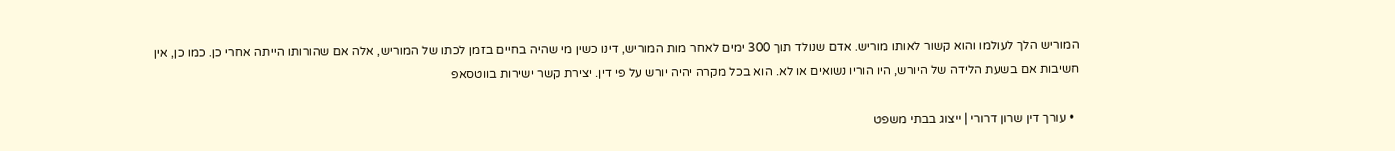המוריש הלך לעולמו והוא קשור לאותו מוריש. אדם שנולד תוך 300 ימים לאחר מות המוריש, דינו כשין מי שהיה בחיים בזמן לכתו של המוריש, אלה אם שהורותו הייתה אחרי כן. כמו כן, אין חשיבות אם בשעת הלידה של היורש, היו הוריו נשואים או לא. הוא בכל מקרה יהיה יורש על פי דין. יצירת קשר ישירות בווטסאפ

  • עורך דין שרון דרורי | ייצוג בבתי משפט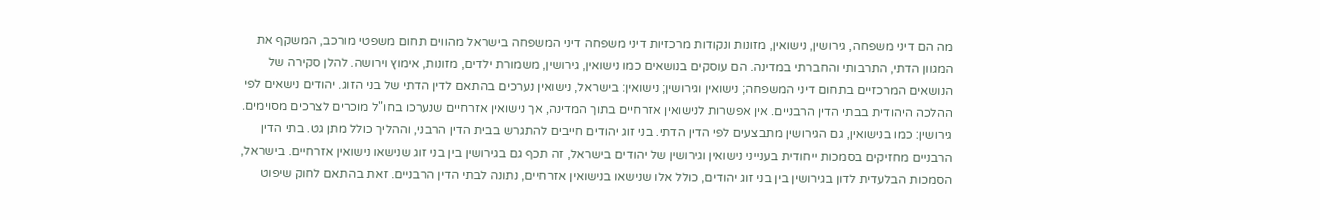מה הם דיני משפחה, גירושין, נישואין, מזונות ונקודות מרכזיות דיני משפחה דיני המשפחה בישראל מהווים תחום משפטי מורכב, המשקף את המגוון הדתי, התרבותי והחברתי במדינה. הם עוסקים בנושאים כמו נישואין, גירושין, משמורת ילדים, מזונות, אימוץ וירושה. להלן סקירה של הנושאים המרכזיים בתחום דיני המשפחה; נישואין וגירושין; נישואין: בישראל, נישואין נערכים בהתאם לדין הדתי של בני הזוג. יהודים נישאים לפי ההלכה היהודית בבתי הדין הרבניים. אין אפשרות לנישואין אזרחיים בתוך המדינה, אך נישואין אזרחיים שנערכו בחו"ל מוכרים לצרכים מסוימים. גירושין: כמו בנישואין, גם הגירושין מתבצעים לפי הדין הדתי. בני זוג יהודים חייבים להתגרש בבית הדין הרבני, וההליך כולל מתן גט. בתי הדין הרבניים מחזיקים בסמכות ייחודית בענייני נישואין וגירושין של יהודים בישראל, זה תכף גם בגירושין בין בני זוג שנישאו נישואין אזרחיים. בישראל, הסמכות הבלעדית לדון בגירושין בין בני זוג יהודים, כולל אלו שנישאו בנישואין אזרחיים, נתונה לבתי הדין הרבניים. זאת בהתאם לחוק שיפוט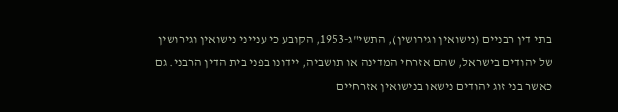בתי דין רבניים (נישואין וגירושין), התשי"ג-1953, הקובע כי ענייני נישואין וגירושין של יהודים בישראל, שהם אזרחי המדינה או תושביה, יידונו בפני בית הדין הרבני. גם כאשר בני זוג יהודים נישאו בנישואין אזרחיים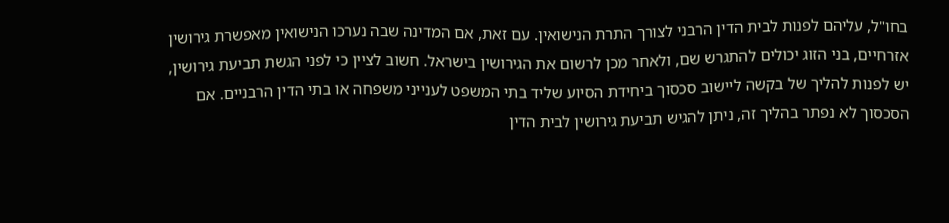בחו"ל, עליהם לפנות לבית הדין הרבני לצורך התרת הנישואין. עם זאת, אם המדינה שבה נערכו הנישואין מאפשרת גירושין אזרחיים, בני הזוג יכולים להתגרש שם, ולאחר מכן לרשום את הגירושין בישראל. חשוב לציין כי לפני הגשת תביעת גירושין, יש לפנות להליך של בקשה ליישוב סכסוך ביחידת הסיוע שליד בתי המשפט לענייני משפחה או בתי הדין הרבניים. אם הסכסוך לא נפתר בהליך זה, ניתן להגיש תביעת גירושין לבית הדין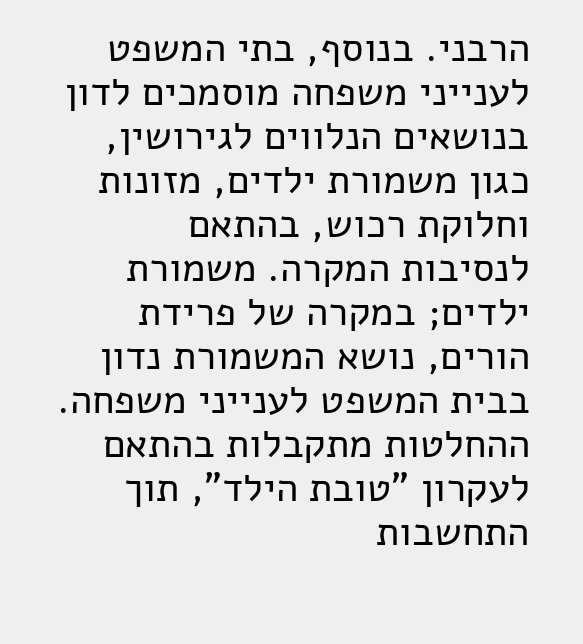הרבני. בנוסף, בתי המשפט לענייני משפחה מוסמכים לדון בנושאים הנלווים לגירושין, כגון משמורת ילדים, מזונות וחלוקת רכוש, בהתאם לנסיבות המקרה. משמורת ילדים; במקרה של פרידת הורים, נושא המשמורת נדון בבית המשפט לענייני משפחה. ההחלטות מתקבלות בהתאם לעקרון "טובת הילד", תוך התחשבות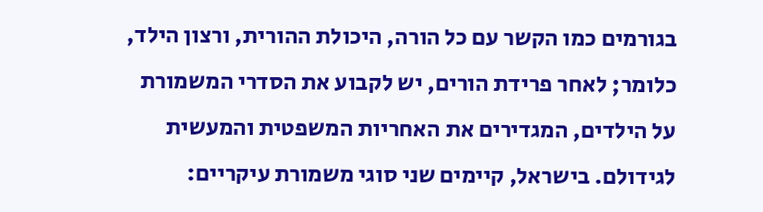בגורמים כמו הקשר עם כל הורה, היכולת ההורית, ורצון הילד, כלומר; לאחר פרידת הורים, יש לקבוע את הסדרי המשמורת על הילדים, המגדירים את האחריות המשפטית והמעשית לגידולם. בישראל, קיימים שני סוגי משמורת עיקריים: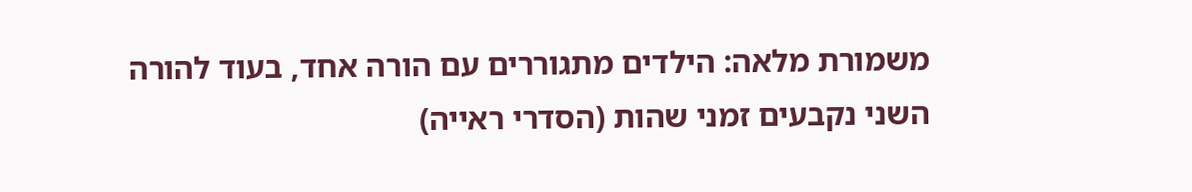משמורת מלאה: הילדים מתגוררים עם הורה אחד, בעוד להורה השני נקבעים זמני שהות (הסדרי ראייה)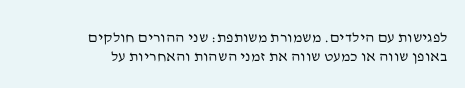לפגישות עם הילדים. משמורת משותפת: שני ההורים חולקים באופן שווה או כמעט שווה את זמני השהות והאחריות על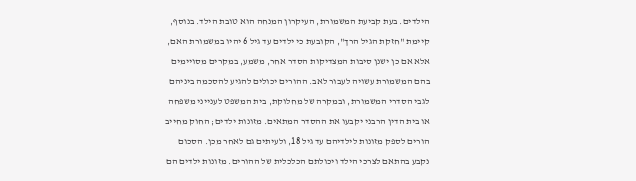הילדים. בעת קביעת המשמורת, העיקרון המנחה הוא טובת הילד. בנוסף, קיימת "חזקת הגיל הרך", הקובעת כי ילדים עד גיל 6 יהיו במשמורת האם, אלא אם כן ישנן סיבות המצדיקות הסדר אחר, משמע, במקרים מסויימים בהם המשמורת עשויה לעבור לאב. ההורים יכולים להגיע להסכמה ביניהם לגבי הסדרי המשמורת, ובמקרה של מחלוקת, בית המשפט לענייני משפחה או בית הדין הרבני יקבעו את ההסדר המתאים. מזונות ילדים; החוק מחייב הורים לספק מזונות לילדיהם עד גיל 18, ולעיתים גם לאחר מכן. הסכום נקבע בהתאם לצרכי הילד ויכולתם הכלכלית של ההורים. מזונות ילדים הם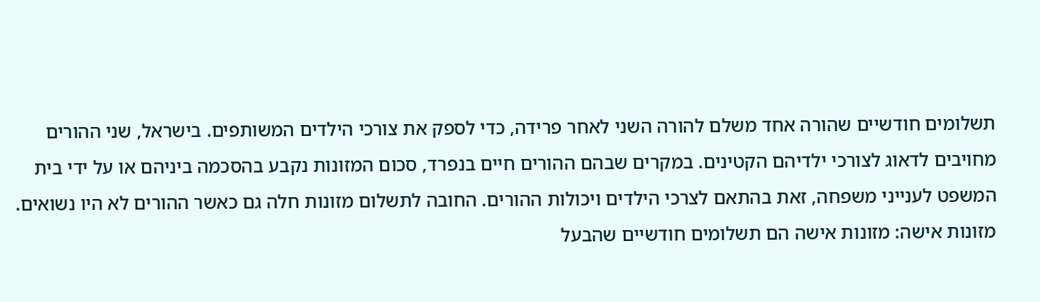תשלומים חודשיים שהורה אחד משלם להורה השני לאחר פרידה, כדי לספק את צורכי הילדים המשותפים. בישראל, שני ההורים מחויבים לדאוג לצורכי ילדיהם הקטינים. במקרים שבהם ההורים חיים בנפרד, סכום המזונות נקבע בהסכמה ביניהם או על ידי בית המשפט לענייני משפחה, זאת בהתאם לצרכי הילדים ויכולות ההורים. החובה לתשלום מזונות חלה גם כאשר ההורים לא היו נשואים. מזונות אישה: מזונות אישה הם תשלומים חודשיים שהבעל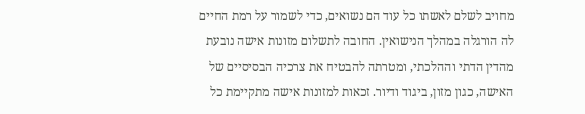מחויב לשלם לאשתו כל עוד הם נשואים, כדי לשמור על רמת החיים לה הורגלה במהלך הנישואין. החובה לתשלום מזונות אישה נובעת מהדין הדתי וההלכתי, ומטרתה להבטיח את צרכיה הבסיסיים של האישה, כגון מזון, ביגוד ודיור. זכאות למזונות אישה מתקיימת כל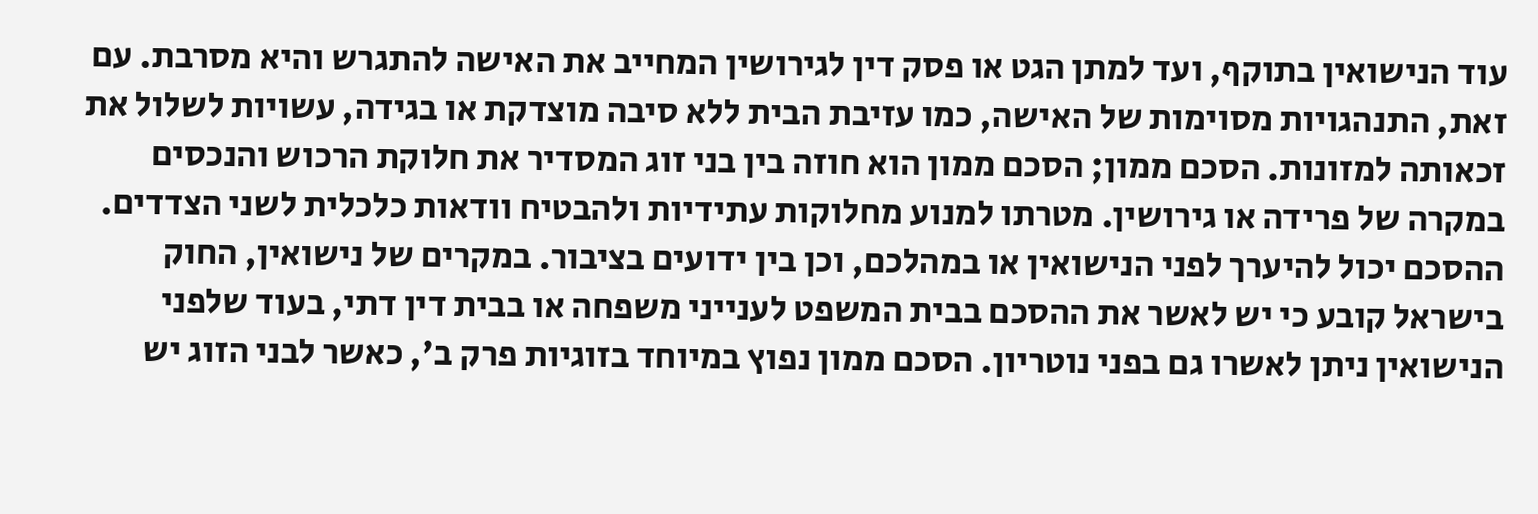עוד הנישואין בתוקף, ועד למתן הגט או פסק דין לגירושין המחייב את האישה להתגרש והיא מסרבת. עם זאת, התנהגויות מסוימות של האישה, כמו עזיבת הבית ללא סיבה מוצדקת או בגידה, עשויות לשלול את זכאותה למזונות. הסכם ממון; הסכם ממון הוא חוזה בין בני זוג המסדיר את חלוקת הרכוש והנכסים במקרה של פרידה או גירושין. מטרתו למנוע מחלוקות עתידיות ולהבטיח וודאות כלכלית לשני הצדדים. ההסכם יכול להיערך לפני הנישואין או במהלכם, וכן בין ידועים בציבור. במקרים של נישואין, החוק בישראל קובע כי יש לאשר את ההסכם בבית המשפט לענייני משפחה או בבית דין דתי, בעוד שלפני הנישואין ניתן לאשרו גם בפני נוטריון. הסכם ממון נפוץ במיוחד בזוגיות פרק ב', כאשר לבני הזוג יש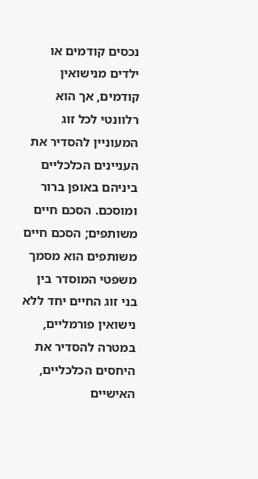נכסים קודמים או ילדים מנישואין קודמים, אך הוא רלוונטי לכל זוג המעוניין להסדיר את העניינים הכלכליים ביניהם באופן ברור ומוסכם. הסכם חיים משותפים; הסכם חיים משותפים הוא מסמך משפטי המוסדר בין בני זוג החיים יחד ללא נישואין פורמליים, במטרה להסדיר את היחסים הכלכליים, האישיים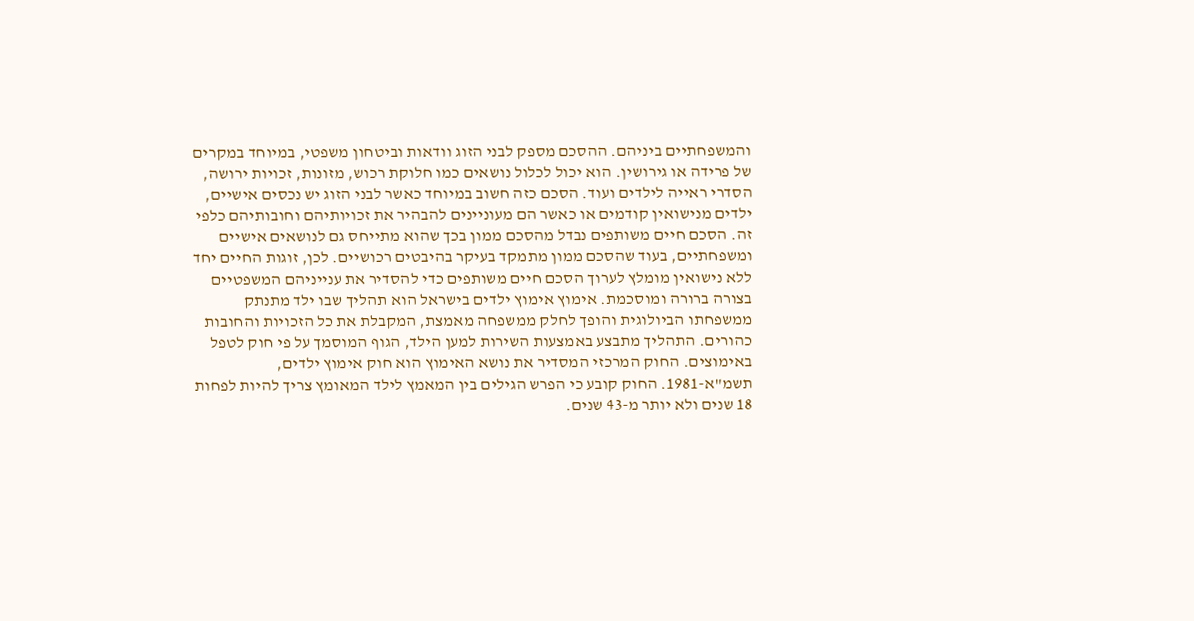והמשפחתיים ביניהם. ההסכם מספק לבני הזוג וודאות וביטחון משפטי, במיוחד במקרים של פרידה או גירושין. הוא יכול לכלול נושאים כמו חלוקת רכוש, מזונות, זכויות ירושה, הסדרי ראייה לילדים ועוד. הסכם כזה חשוב במיוחד כאשר לבני הזוג יש נכסים אישיים, ילדים מנישואין קודמים או כאשר הם מעוניינים להבהיר את זכויותיהם וחובותיהם כלפי זה. הסכם חיים משותפים נבדל מהסכם ממון בכך שהוא מתייחס גם לנושאים אישיים ומשפחתיים, בעוד שהסכם ממון מתמקד בעיקר בהיבטים רכושיים. לכן, זוגות החיים יחד ללא נישואין מומלץ לערוך הסכם חיים משותפים כדי להסדיר את ענייניהם המשפטיים בצורה ברורה ומוסכמת. אימוץ אימוץ ילדים בישראל הוא תהליך שבו ילד מתנתק ממשפחתו הביולוגית והופך לחלק ממשפחה מאמצת, המקבלת את כל הזכויות והחובות כהורים. התהליך מתבצע באמצעות השירות למען הילד, הגוף המוסמך על פי חוק לטפל באימוצים. החוק המרכזי המסדיר את נושא האימוץ הוא חוק אימוץ ילדים, תשמ"א-1981. החוק קובע כי הפרש הגילים בין המאמץ לילד המאומץ צריך להיות לפחות 18 שנים ולא יותר מ-43 שנים.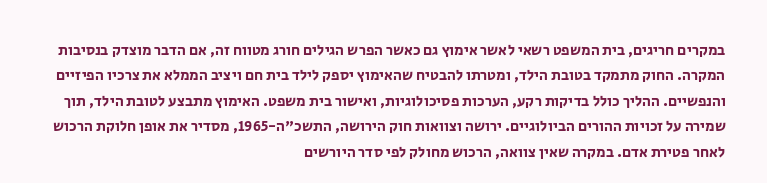במקרים חריגים, בית המשפט רשאי לאשר אימוץ גם כאשר הפרש הגילים חורג מטווח זה, אם הדבר מוצדק בנסיבות המקרה. החוק מתמקד בטובת הילד, ומטרתו להבטיח שהאימוץ יספק לילד בית חם ויציב הממלא את צרכיו הפיזיים והנפשיים. ההליך כולל בדיקות רקע, הערכות פסיכולוגיות, ואישור בית משפט. האימוץ מתבצע לטובת הילד, תוך שמירה על זכויות ההורים הביולוגיים. ירושה וצוואות חוק הירושה, התשכ"ה-1965, מסדיר את אופן חלוקת הרכוש לאחר פטירת אדם. במקרה שאין צוואה, הרכוש מחולק לפי סדר היורשים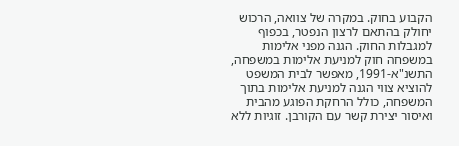הקבוע בחוק. במקרה של צוואה, הרכוש יחולק בהתאם לרצון הנפטר, בכפוף למגבלות החוק. הגנה מפני אלימות במשפחה חוק למניעת אלימות במשפחה, התשנ"א-1991, מאפשר לבית המשפט להוציא צווי הגנה למניעת אלימות בתוך המשפחה, כולל הרחקת הפוגע מהבית ואיסור יצירת קשר עם הקורבן. זוגיות ללא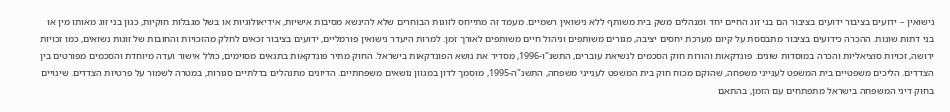נישואין – ידועים בציבור ידועים בציבור הם בני זוג החיים יחד ומנהלים משק בית משותף ללא נישואין רשמיים. מעמד זה מתייחס לזוגות הבוחרים שלא להינשא מסיבות אישיות, אידיאולוגיות או בשל מגבלות חוקיות, כגון בני זוג מאותו מין או בני דתות שונות. ההכרה כידועים בציבור מתבססת על קיום מערכת יחסים יציבה, מגורים משותפים וניהול חיים משותפים לאורך זמן. למרות היעדר נישואין פורמליים, ידועים בציבור זכאים לחלק מהזכויות והחובות של זוגות נשואים, כמו זכויות ירושה, זכויות סוציאליות והכרה במוסדות שונים. פונדקאות והורות חוק הסכמים לנשיאת עוברים, התשנ"ו-1996, מסדיר את נושא הפונדקאות בישראל. החוק מתיר פונדקאות בתנאים מסוימים, כולל אישור ועדה מיוחדת והסכמים מפורטים בין הצדדים. הליכים משפטיים בית המשפט לענייני משפחה, שהוקם מכוח חוק בית המשפט לענייני משפחה, התשנ"ה-1995, מוסמך לדון במגוון נושאים משפחתיים. הדיונים מתנהלים בדלתיים סגורות, במטרה לשמור על פרטיות הצדדים. שינויים בחוק דיני המשפחה בישראל מתפתחים עם הזמן, בהתאם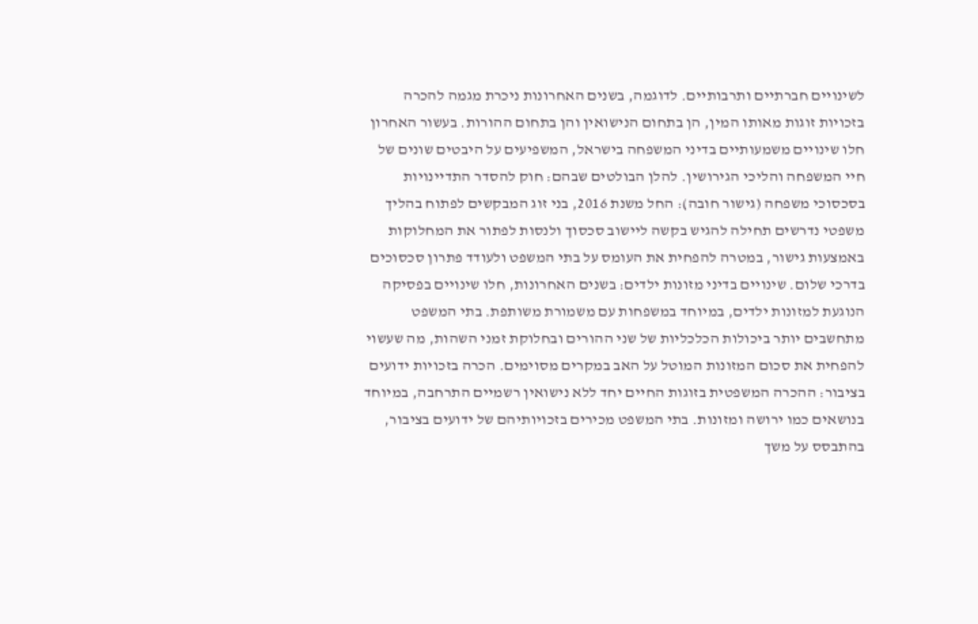לשינויים חברתיים ותרבותיים. לדוגמה, בשנים האחרונות ניכרת מגמה להכרה בזכויות זוגות מאותו המין, הן בתחום הנישואין והן בתחום ההורות. בעשור האחרון חלו שינויים משמעותיים בדיני המשפחה בישראל, המשפיעים על היבטים שונים של חיי המשפחה והליכי הגירושין. להלן הבולטים שבהם: חוק להסדר התדיינויות בסכסוכי משפחה (גישור חובה): החל משנת 2016, בני זוג המבקשים לפתוח בהליך משפטי נדרשים תחילה להגיש בקשה ליישוב סכסוך ולנסות לפתור את המחלוקות באמצעות גישור, במטרה להפחית את העומס על בתי המשפט ולעודד פתרון סכסוכים בדרכי שלום. שינויים בדיני מזונות ילדים: בשנים האחרונות, חלו שינויים בפסיקה הנוגעת למזונות ילדים, במיוחד במשפחות עם משמורת משותפת. בתי המשפט מתחשבים יותר ביכולות הכלכליות של שני ההורים ובחלוקת זמני השהות, מה שעשוי להפחית את סכום המזונות המוטל על האב במקרים מסוימים. הכרה בזכויות ידועים בציבור: ההכרה המשפטית בזוגות החיים יחד ללא נישואין רשמיים התרחבה, במיוחד בנושאים כמו ירושה ומזונות. בתי המשפט מכירים בזכויותיהם של ידועים בציבור, בהתבסס על משך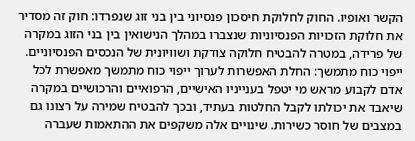הקשר ואופיו. החוק לחלוקת חיסכון פנסיוני בין בני זוג שנפרדו: חוק זה מסדיר את חלוקת הזכויות הפנסיוניות שנצברו במהלך הנישואין בין בני הזוג במקרה של פרידה, במטרה להבטיח חלוקה צודקת ושוויונית של הנכסים הפנסיוניים. ייפוי כוח מתמשך: החלת האפשרות לערוך ייפוי כוח מתמשך מאפשרת לכל אדם לקבוע מראש מי יטפל בענייניו האישיים, הרפואיים והרכושיים במקרה שיאבד את יכולתו לקבל החלטות בעתיד, ובכך להבטיח שמירה על רצונו גם במצבים של חוסר כשירות. שינויים אלה משקפים את ההתאמות שעברה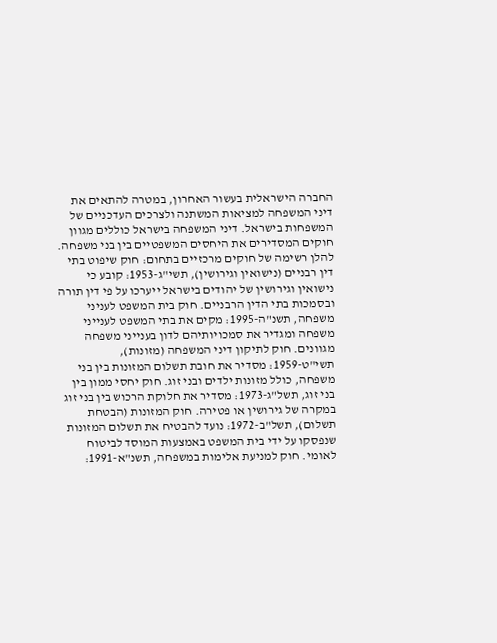החברה הישראלית בעשור האחרון, במטרה להתאים את דיני המשפחה למציאות המשתנה ולצרכים העדכניים של המשפחות בישראל. דיני המשפחה בישראל כוללים מגוון חוקים המסדירים את היחסים המשפטיים בין בני משפחה. להלן רשימה של חוקים מרכזיים בתחום: חוק שיפוט בתי דין רבניים (נישואין וגירושין), תשי"ג-1953: קובע כי נישואין וגירושין של יהודים בישראל ייערכו על פי דין תורה ובסמכות בתי הדין הרבניים. חוק בית המשפט לעניני משפחה, תשנ"ה-1995: מקים את בתי המשפט לענייני משפחה ומגדיר את סמכויותיהם לדון בענייני משפחה מגוונים. חוק לתיקון דיני המשפחה (מזונות), תשי"ט-1959: מסדיר את חובת תשלום המזונות בין בני משפחה, כולל מזונות ילדים ובני זוג. חוק יחסי ממון בין בני זוג, תשל"ג-1973: מסדיר את חלוקת הרכוש בין בני זוג במקרה של גירושין או פטירה. חוק המזונות (הבטחת תשלום), תשל"ב-1972: נועד להבטיח את תשלום המזונות שנפסקו על ידי בית המשפט באמצעות המוסד לביטוח לאומי. חוק למניעת אלימות במשפחה, תשנ"א-1991: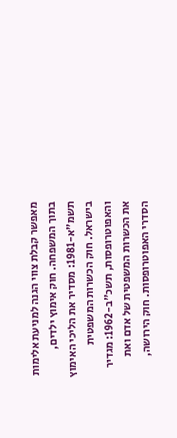מאפשר קבלת צווי הגנה למניעת אלימות בתוך המשפחה. חוק אימוץ ילדים, תשמ"א-1981: מסדיר את הליכי האימוץ בישראל. חוק הכשרות המשפטית והאפוטרופסות, תשכ"ב-1962: מגדיר את הכשרות המשפטית של אדם ואת הסדרי האפוטרופסות. חוק הירושה,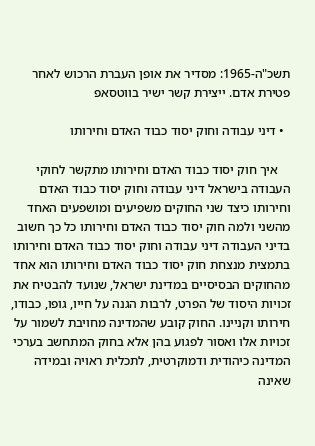תשכ"ה-1965: מסדיר את אופן העברת הרכוש לאחר פטירת אדם. ייצירת קשר ישיר בווטסאפ

  • דיני עבודה וחוק יסוד כבוד האדם וחירותו

    איך חוק יסוד כבוד האדם וחירותו מתקשר לחוקי העבודה בישראל דיני עבודה וחוק יסוד כבוד האדם וחירותו כיצד שני החוקים משפיעים ומושפעים האחד מהשני ולמה חוק יסוד כבוד האדם וחירותו כל כך חשוב בדיני העבודה דיני עבודה וחוק יסוד כבוד האדם וחירותו בתמצית מנצחת חוק יסוד כבוד האדם וחירותו הוא אחד מהחוקים הבסיסיים במדינת ישראל, שנועד להבטיח את זכויות היסוד של הפרט, לרבות הגנה על חייו, גופו, כבודו, חירותו וקניינו. החוק קובע שהמדינה מחויבת לשמור על זכויות אלו ואסור לפגוע בהן אלא בחוק המתחשב בערכי המדינה כיהודית ודמוקרטית, לתכלית ראויה ובמידה שאינה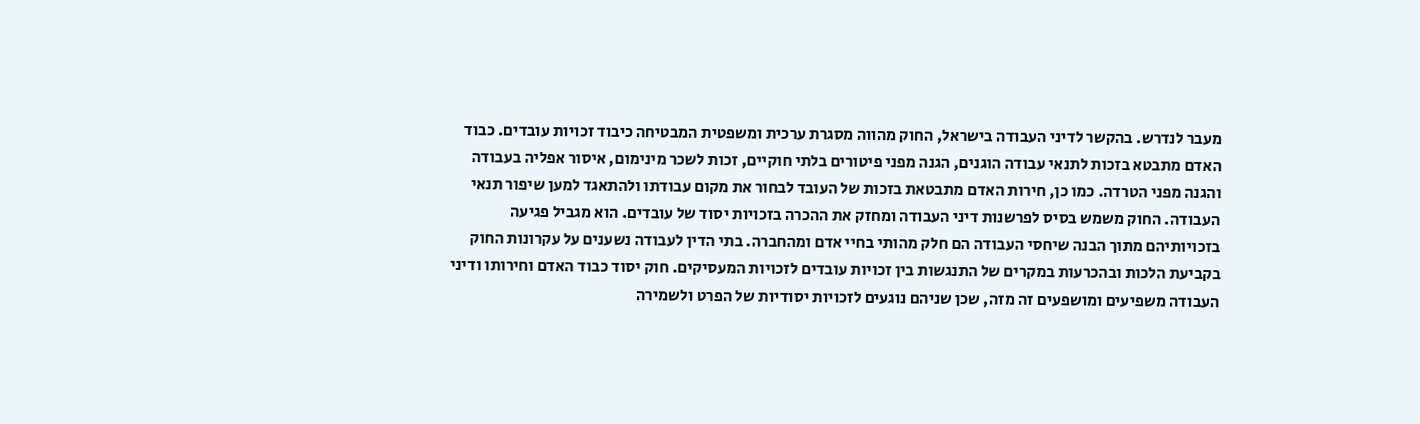מעבר לנדרש. בהקשר לדיני העבודה בישראל, החוק מהווה מסגרת ערכית ומשפטית המבטיחה כיבוד זכויות עובדים. כבוד האדם מתבטא בזכות לתנאי עבודה הוגנים, הגנה מפני פיטורים בלתי חוקיים, זכות לשכר מינימום, איסור אפליה בעבודה והגנה מפני הטרדה. כמו כן, חירות האדם מתבטאת בזכות של העובד לבחור את מקום עבודתו ולהתאגד למען שיפור תנאי העבודה. החוק משמש בסיס לפרשנות דיני העבודה ומחזק את ההכרה בזכויות יסוד של עובדים. הוא מגביל פגיעה בזכויותיהם מתוך הבנה שיחסי העבודה הם חלק מהותי בחיי אדם ומהחברה. בתי הדין לעבודה נשענים על עקרונות החוק בקביעת הלכות ובהכרעות במקרים של התנגשות בין זכויות עובדים לזכויות המעסיקים. חוק יסוד כבוד האדם וחירותו ודיני העבודה משפיעים ומושפעים זה מזה, שכן שניהם נוגעים לזכויות יסודיות של הפרט ולשמירה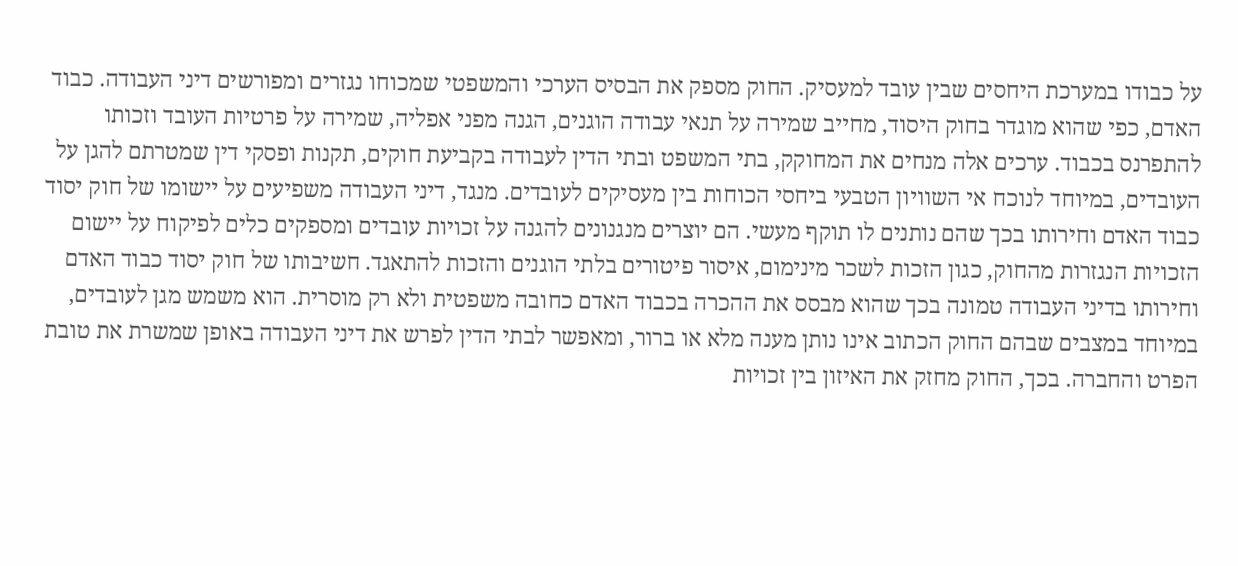על כבודו במערכת היחסים שבין עובד למעסיק. החוק מספק את הבסיס הערכי והמשפטי שמכוחו נגזרים ומפורשים דיני העבודה. כבוד האדם, כפי שהוא מוגדר בחוק היסוד, מחייב שמירה על תנאי עבודה הוגנים, הגנה מפני אפליה, שמירה על פרטיות העובד וזכותו להתפרנס בכבוד. ערכים אלה מנחים את המחוקק, בתי המשפט ובתי הדין לעבודה בקביעת חוקים, תקנות ופסקי דין שמטרתם להגן על העובדים, במיוחד לנוכח אי השוויון הטבעי ביחסי הכוחות בין מעסיקים לעובדים. מנגד, דיני העבודה משפיעים על יישומו של חוק יסוד כבוד האדם וחירותו בכך שהם נותנים לו תוקף מעשי. הם יוצרים מנגנונים להגנה על זכויות עובדים ומספקים כלים לפיקוח על יישום הזכויות הנגזרות מהחוק, כגון הזכות לשכר מינימום, איסור פיטורים בלתי הוגנים והזכות להתאגד. חשיבותו של חוק יסוד כבוד האדם וחירותו בדיני העבודה טמונה בכך שהוא מבסס את ההכרה בכבוד האדם כחובה משפטית ולא רק מוסרית. הוא משמש מגן לעובדים, במיוחד במצבים שבהם החוק הכתוב אינו נותן מענה מלא או ברור, ומאפשר לבתי הדין לפרש את דיני העבודה באופן שמשרת את טובת הפרט והחברה. בכך, החוק מחזק את האיזון בין זכויות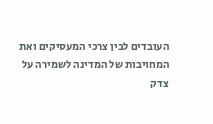העובדים לבין צרכי המעסיקים ואת המחויבות של המדינה לשמירה על צדק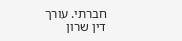חברתי. עורך דין שרון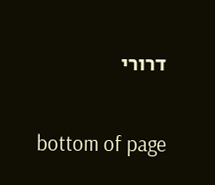דרורי

bottom of page